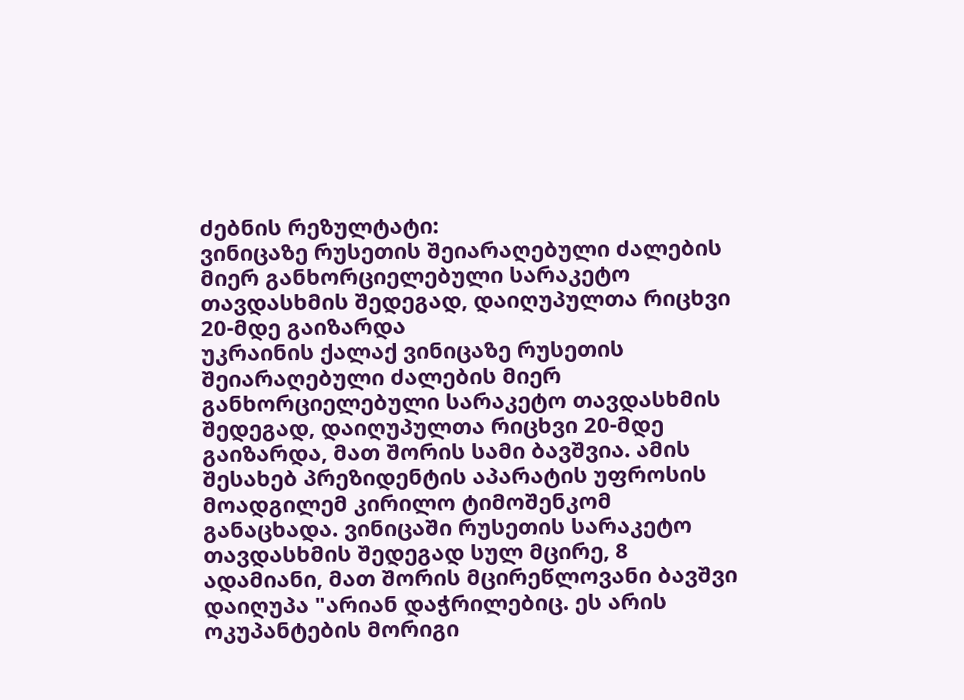ძებნის რეზულტატი:
ვინიცაზე რუსეთის შეიარაღებული ძალების მიერ განხორციელებული სარაკეტო თავდასხმის შედეგად, დაიღუპულთა რიცხვი 20-მდე გაიზარდა
უკრაინის ქალაქ ვინიცაზე რუსეთის შეიარაღებული ძალების მიერ განხორციელებული სარაკეტო თავდასხმის შედეგად, დაიღუპულთა რიცხვი 20-მდე გაიზარდა, მათ შორის სამი ბავშვია. ამის შესახებ პრეზიდენტის აპარატის უფროსის მოადგილემ კირილო ტიმოშენკომ განაცხადა. ვინიცაში რუსეთის სარაკეტო თავდასხმის შედეგად სულ მცირე, 8 ადამიანი, მათ შორის მცირეწლოვანი ბავშვი დაიღუპა "არიან დაჭრილებიც. ეს არის ოკუპანტების მორიგი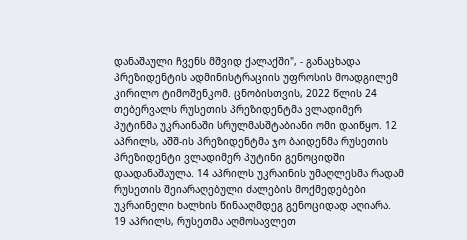დანაშაული ჩვენს მშვიდ ქალაქში", - განაცხადა პრეზიდენტის ადმინისტრაციის უფროსის მოადგილემ კირილო ტიმოშენკომ. ცნობისთვის, 2022 წლის 24 თებერვალს რუსეთის პრეზიდენტმა ვლადიმერ პუტინმა უკრაინაში სრულმასშტაბიანი ომი დაიწყო. 12 აპრილს, აშშ-ის პრეზიდენტმა ჯო ბაიდენმა რუსეთის პრეზიდენტი ვლადიმერ პუტინი გენოციდში დაადანაშაულა. 14 აპრილს უკრაინის უმაღლესმა რადამ რუსეთის შეიარაღებული ძალების მოქმედებები უკრაინელი ხალხის წინააღმდეგ გენოციდად აღიარა. 19 აპრილს, რუსეთმა აღმოსავლეთ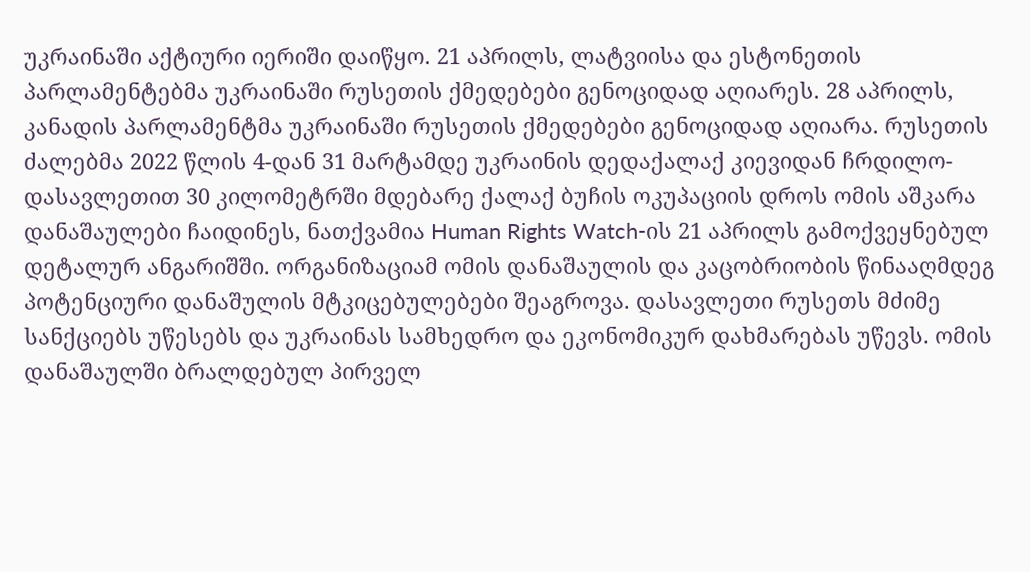უკრაინაში აქტიური იერიში დაიწყო. 21 აპრილს, ლატვიისა და ესტონეთის პარლამენტებმა უკრაინაში რუსეთის ქმედებები გენოციდად აღიარეს. 28 აპრილს, კანადის პარლამენტმა უკრაინაში რუსეთის ქმედებები გენოციდად აღიარა. რუსეთის ძალებმა 2022 წლის 4-დან 31 მარტამდე უკრაინის დედაქალაქ კიევიდან ჩრდილო-დასავლეთით 30 კილომეტრში მდებარე ქალაქ ბუჩის ოკუპაციის დროს ომის აშკარა დანაშაულები ჩაიდინეს, ნათქვამია Human Rights Watch-ის 21 აპრილს გამოქვეყნებულ დეტალურ ანგარიშში. ორგანიზაციამ ომის დანაშაულის და კაცობრიობის წინააღმდეგ პოტენციური დანაშულის მტკიცებულებები შეაგროვა. დასავლეთი რუსეთს მძიმე სანქციებს უწესებს და უკრაინას სამხედრო და ეკონომიკურ დახმარებას უწევს. ომის დანაშაულში ბრალდებულ პირველ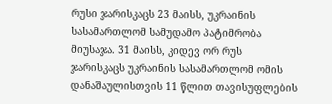რუსი ჯარისკაცს 23 მაისს, უკრაინის სასამართლომ სამუდამო პატიმრობა მიუსაჯა. 31 მაისს, კიდევ ორ რუს ჯარისკაცს უკრაინის სასამართლომ ომის დანაშაულისთვის 11 წლით თავისუფლების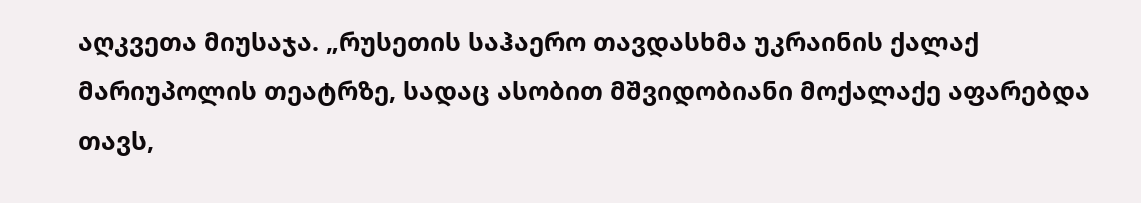აღკვეთა მიუსაჯა. „რუსეთის საჰაერო თავდასხმა უკრაინის ქალაქ მარიუპოლის თეატრზე, სადაც ასობით მშვიდობიანი მოქალაქე აფარებდა თავს,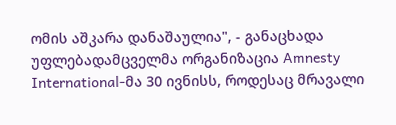ომის აშკარა დანაშაულია", - განაცხადა უფლებადამცველმა ორგანიზაცია Amnesty International-მა 30 ივნისს, როდესაც მრავალი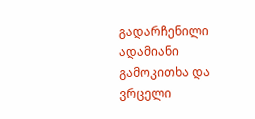გადარჩენილი ადამიანი გამოკითხა და ვრცელი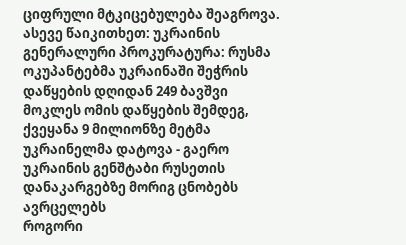ციფრული მტკიცებულება შეაგროვა. ასევე წაიკითხეთ: უკრაინის გენერალური პროკურატურა: რუსმა ოკუპანტებმა უკრაინაში შეჭრის დაწყების დღიდან 249 ბავშვი მოკლეს ომის დაწყების შემდეგ, ქვეყანა 9 მილიონზე მეტმა უკრაინელმა დატოვა - გაერო უკრაინის გენშტაბი რუსეთის დანაკარგებზე მორიგ ცნობებს ავრცელებს
როგორი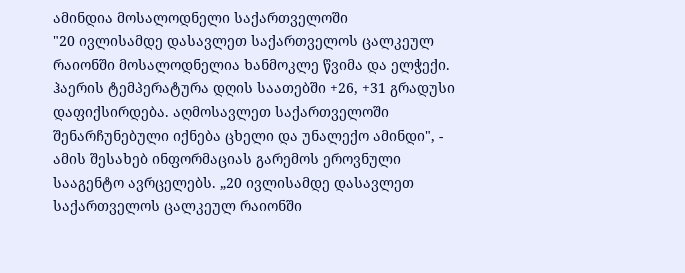ამინდია მოსალოდნელი საქართველოში
"20 ივლისამდე დასავლეთ საქართველოს ცალკეულ რაიონში მოსალოდნელია ხანმოკლე წვიმა და ელჭექი. ჰაერის ტემპერატურა დღის საათებში +26, +31 გრადუსი დაფიქსირდება. აღმოსავლეთ საქართველოში შენარჩუნებული იქნება ცხელი და უნალექო ამინდი", - ამის შესახებ ინფორმაციას გარემოს ეროვნული სააგენტო ავრცელებს. „20 ივლისამდე დასავლეთ საქართველოს ცალკეულ რაიონში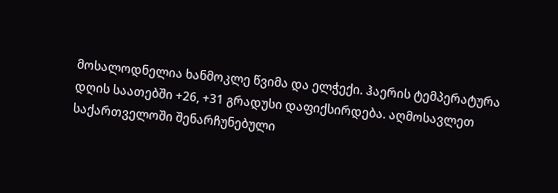მოსალოდნელია ხანმოკლე წვიმა და ელჭექი. ჰაერის ტემპერატურა დღის საათებში +26, +31 გრადუსი დაფიქსირდება. აღმოსავლეთ საქართველოში შენარჩუნებული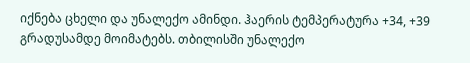იქნება ცხელი და უნალექო ამინდი. ჰაერის ტემპერატურა +34, +39 გრადუსამდე მოიმატებს. თბილისში უნალექო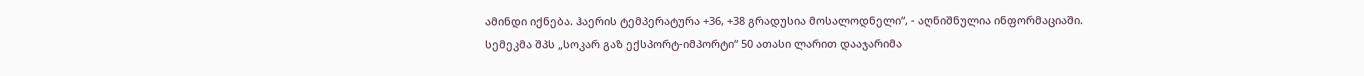ამინდი იქნება. ჰაერის ტემპერატურა +36, +38 გრადუსია მოსალოდნელი“, - აღნიშნულია ინფორმაციაში.
სემეკმა შპს „სოკარ გაზ ექსპორტ-იმპორტი“ 50 ათასი ლარით დააჯარიმა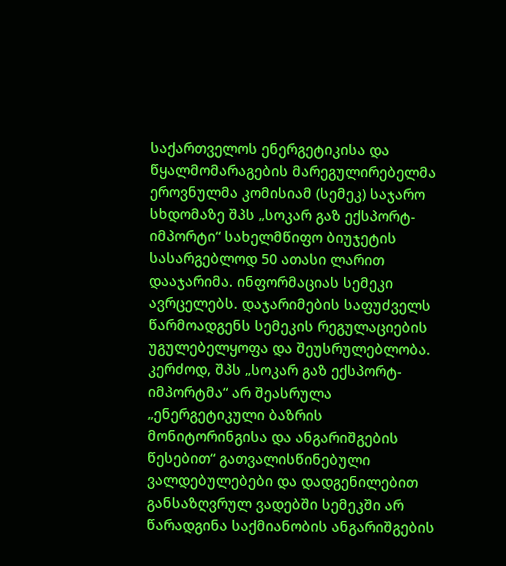საქართველოს ენერგეტიკისა და წყალმომარაგების მარეგულირებელმა ეროვნულმა კომისიამ (სემეკ) საჯარო სხდომაზე შპს „სოკარ გაზ ექსპორტ-იმპორტი“ სახელმწიფო ბიუჯეტის სასარგებლოდ 50 ათასი ლარით დააჯარიმა. ინფორმაციას სემეკი ავრცელებს. დაჯარიმების საფუძველს წარმოადგენს სემეკის რეგულაციების უგულებელყოფა და შეუსრულებლობა. კერძოდ, შპს „სოკარ გაზ ექსპორტ-იმპორტმა“ არ შეასრულა „ენერგეტიკული ბაზრის მონიტორინგისა და ანგარიშგების წესებით“ გათვალისწინებული ვალდებულებები და დადგენილებით განსაზღვრულ ვადებში სემეკში არ წარადგინა საქმიანობის ანგარიშგების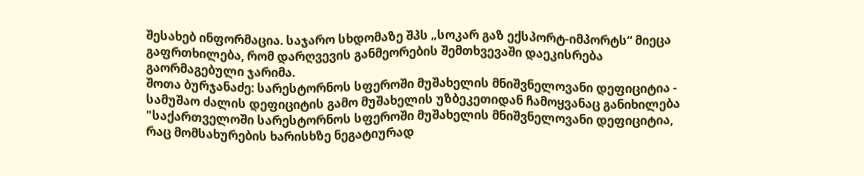შესახებ ინფორმაცია. საჯარო სხდომაზე შპს „სოკარ გაზ ექსპორტ-იმპორტს“ მიეცა გაფრთხილება, რომ დარღვევის განმეორების შემთხვევაში დაეკისრება გაორმაგებული ჯარიმა.
შოთა ბურჯანაძე: სარესტორნოს სფეროში მუშახელის მნიშვნელოვანი დეფიციტია - სამუშაო ძალის დეფიციტის გამო მუშახელის უზბეკეთიდან ჩამოყვანაც განიხილება
"საქართველოში სარესტორნოს სფეროში მუშახელის მნიშვნელოვანი დეფიციტია, რაც მომსახურების ხარისხზე ნეგატიურად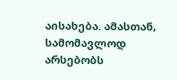აისახება. ამასთან, სამომავლოდ არსებობს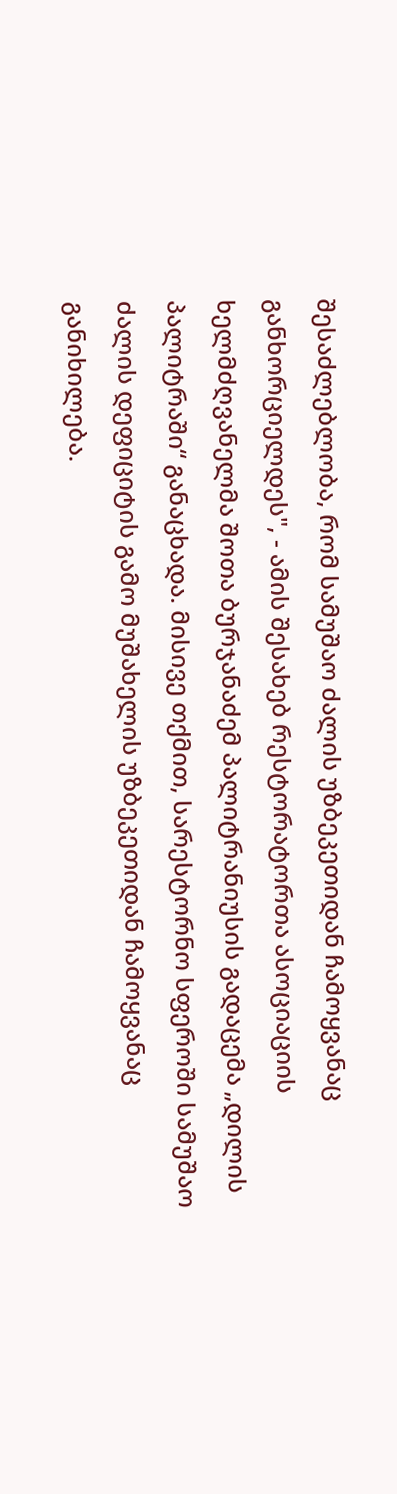შესაძლებლობა, რომ სამუშაო ძალის უზბეკეთიდან ჩამოყვანაც განხორციელდეს", - ამის შესახებ რესტორატორთა ასოციაციის ხელმძღვანელმა შოთა ბურჯანაძემ პალიტრანიუსის გადაცემა „დილის პალიტრაში“ განაცხადა. მისივე თქმით, სარესტორნო სფეროში სამუშაო ძალის დეფიციტის გამო მუშახელის უზბეკეთიდან ჩამოყვანაც განიხილება.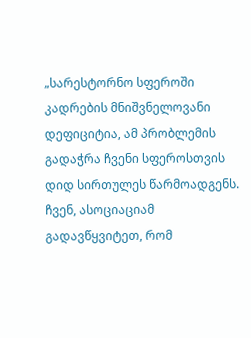„სარესტორნო სფეროში კადრების მნიშვნელოვანი დეფიციტია, ამ პრობლემის გადაჭრა ჩვენი სფეროსთვის დიდ სირთულეს წარმოადგენს. ჩვენ, ასოციაციამ გადავწყვიტეთ, რომ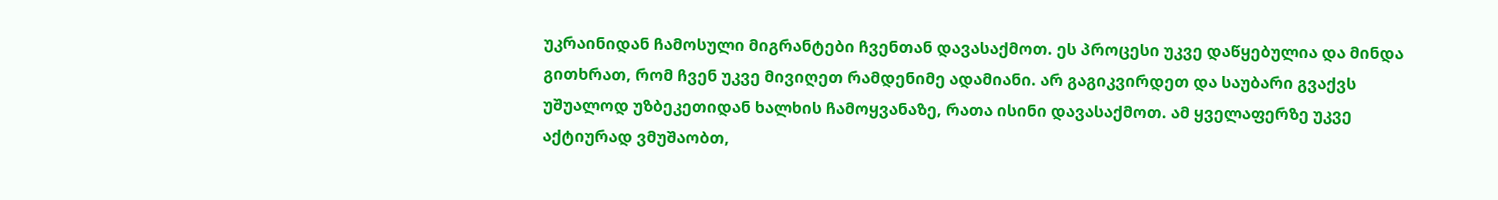უკრაინიდან ჩამოსული მიგრანტები ჩვენთან დავასაქმოთ. ეს პროცესი უკვე დაწყებულია და მინდა გითხრათ, რომ ჩვენ უკვე მივიღეთ რამდენიმე ადამიანი. არ გაგიკვირდეთ და საუბარი გვაქვს უშუალოდ უზბეკეთიდან ხალხის ჩამოყვანაზე, რათა ისინი დავასაქმოთ. ამ ყველაფერზე უკვე აქტიურად ვმუშაობთ,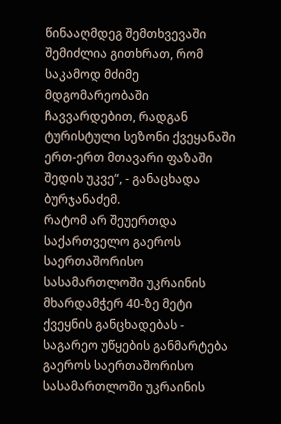წინააღმდეგ შემთხვევაში შემიძლია გითხრათ, რომ საკამოდ მძიმე მდგომარეობაში ჩავვარდებით, რადგან ტურისტული სეზონი ქვეყანაში ერთ-ერთ მთავარი ფაზაში შედის უკვე“, - განაცხადა ბურჯანაძემ.
რატომ არ შეუერთდა საქართველო გაეროს საერთაშორისო სასამართლოში უკრაინის მხარდამჭერ 40-ზე მეტი ქვეყნის განცხადებას - საგარეო უწყების განმარტება
გაეროს საერთაშორისო სასამართლოში უკრაინის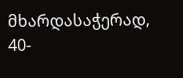მხარდასაჭერად, 40-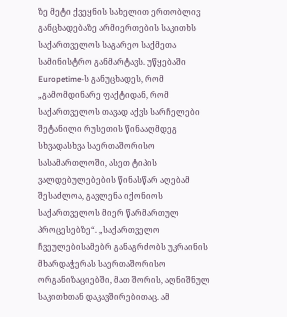ზე მეტი ქვეყნის სახელით ერთობლივ განცხადებაზე არმიერთების საკითხს საქართველოს საგარეო საქმეთა სამინისტრო განმარტავს. უწყებაში Europetime-ს განუცხადეს, რომ „გამომდინარე ფაქტიდან, რომ საქართველოს თავად აქვს სარჩელები შეტანილი რუსეთის წინააღმდეგ სხვადასხვა საერთაშორისო სასამართლოში, ასეთ ტიპის ვალდებულებების წინასწარ აღებამ შესაძლოა, გავლენა იქონიოს საქართველოს მიერ წარმართულ პროცესებზე“. „საქართველო ჩვეულებისამებრ განაგრძობს უკრაინის მხარდაჭერას საერთაშორისო ორგანიზაციებში, მათ შორის, აღნიშნულ საკითხთან დაკავშირებითაც. ამ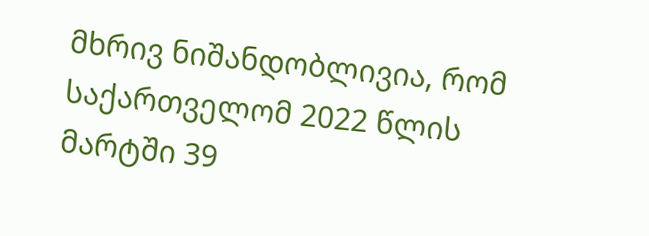მხრივ ნიშანდობლივია, რომ საქართველომ 2022 წლის მარტში 39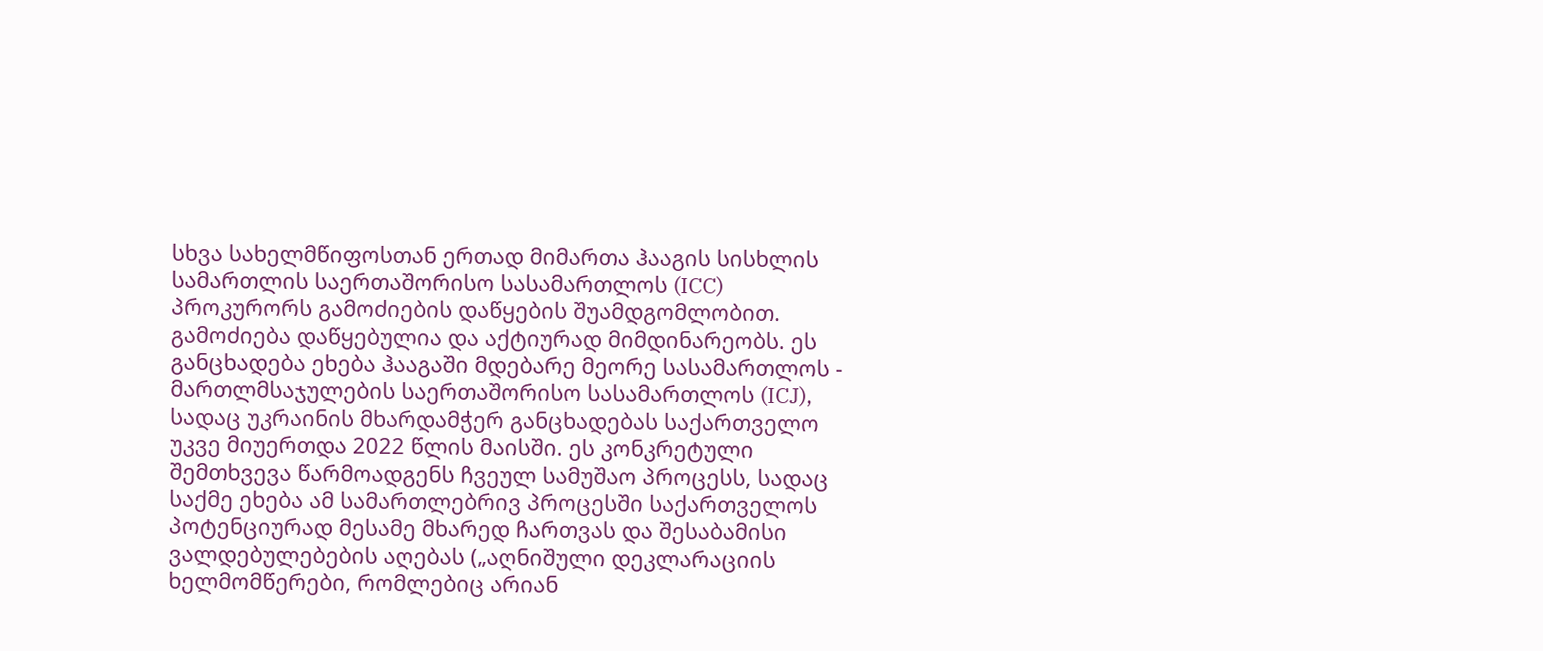სხვა სახელმწიფოსთან ერთად მიმართა ჰააგის სისხლის სამართლის საერთაშორისო სასამართლოს (ICC) პროკურორს გამოძიების დაწყების შუამდგომლობით. გამოძიება დაწყებულია და აქტიურად მიმდინარეობს. ეს განცხადება ეხება ჰააგაში მდებარე მეორე სასამართლოს - მართლმსაჯულების საერთაშორისო სასამართლოს (ICJ), სადაც უკრაინის მხარდამჭერ განცხადებას საქართველო უკვე მიუერთდა 2022 წლის მაისში. ეს კონკრეტული შემთხვევა წარმოადგენს ჩვეულ სამუშაო პროცესს, სადაც საქმე ეხება ამ სამართლებრივ პროცესში საქართველოს პოტენციურად მესამე მხარედ ჩართვას და შესაბამისი ვალდებულებების აღებას („აღნიშული დეკლარაციის ხელმომწერები, რომლებიც არიან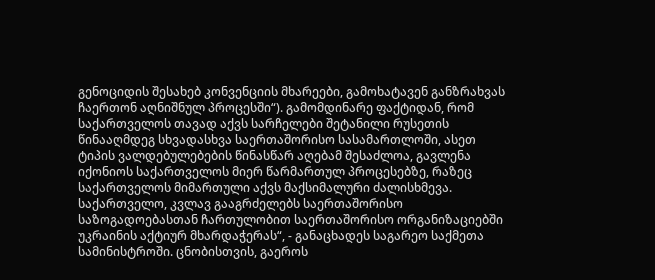გენოციდის შესახებ კონვენციის მხარეები, გამოხატავენ განზრახვას ჩაერთონ აღნიშნულ პროცესში“). გამომდინარე ფაქტიდან, რომ საქართველოს თავად აქვს სარჩელები შეტანილი რუსეთის წინააღმდეგ სხვადასხვა საერთაშორისო სასამართლოში, ასეთ ტიპის ვალდებულებების წინასწარ აღებამ შესაძლოა, გავლენა იქონიოს საქართველოს მიერ წარმართულ პროცესებზე, რაზეც საქართველოს მიმართული აქვს მაქსიმალური ძალისხმევა. საქართველო, კვლავ გააგრძელებს საერთაშორისო საზოგადოებასთან ჩართულობით საერთაშორისო ორგანიზაციებში უკრაინის აქტიურ მხარდაჭერას“, - განაცხადეს საგარეო საქმეთა სამინისტროში. ცნობისთვის, გაეროს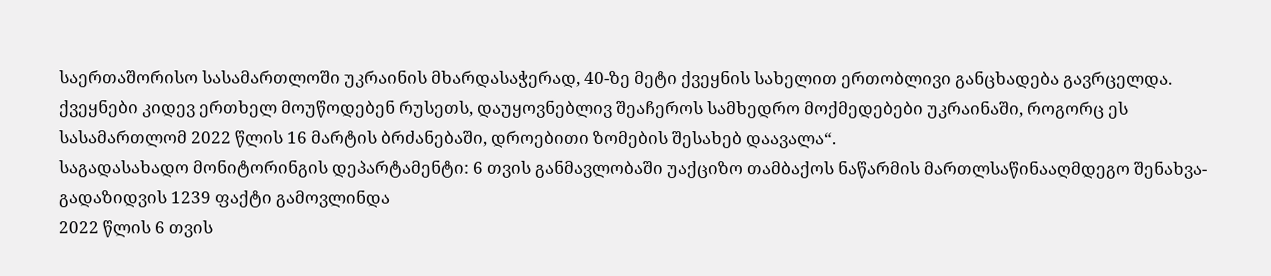საერთაშორისო სასამართლოში უკრაინის მხარდასაჭერად, 40-ზე მეტი ქვეყნის სახელით ერთობლივი განცხადება გავრცელდა. ქვეყნები კიდევ ერთხელ მოუწოდებენ რუსეთს, დაუყოვნებლივ შეაჩეროს სამხედრო მოქმედებები უკრაინაში, როგორც ეს სასამართლომ 2022 წლის 16 მარტის ბრძანებაში, დროებითი ზომების შესახებ დაავალა“.
საგადასახადო მონიტორინგის დეპარტამენტი: 6 თვის განმავლობაში უაქციზო თამბაქოს ნაწარმის მართლსაწინააღმდეგო შენახვა-გადაზიდვის 1239 ფაქტი გამოვლინდა
2022 წლის 6 თვის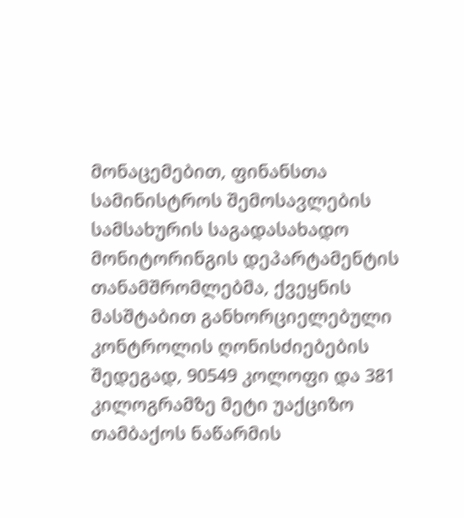მონაცემებით, ფინანსთა სამინისტროს შემოსავლების სამსახურის საგადასახადო მონიტორინგის დეპარტამენტის თანამშრომლებმა, ქვეყნის მასშტაბით განხორციელებული კონტროლის ღონისძიებების შედეგად, 90549 კოლოფი და 381 კილოგრამზე მეტი უაქციზო თამბაქოს ნაწარმის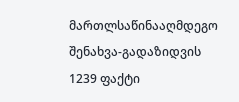მართლსაწინააღმდეგო შენახვა-გადაზიდვის 1239 ფაქტი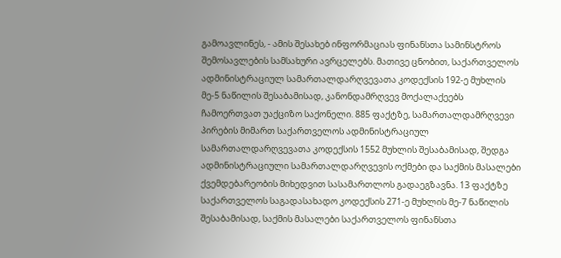გამოავლინეს, - ამის შესახებ ინფორმაციას ფინანსთა სამინსტროს შემოსავლების სამსახური ავრცელებს. მათივე ცნობით, საქართველოს ადმინისტრაციულ სამართალდარღვევათა კოდექსის 192-ე მუხლის მე-5 ნაწილის შესაბამისად, კანონდამრღვევ მოქალაქეებს ჩამოერთვათ უაქციზო საქონელი. 885 ფაქტზე, სამართალდამრღვევი პირების მიმართ საქართველოს ადმინისტრაციულ სამართალდარღვევათა კოდექსის 1552 მუხლის შესაბამისად, შედგა ადმინისტრაციული სამართალდარღვევის ოქმები და საქმის მასალები ქვემდებარეობის მიხედვით სასამართლოს გადაეგზავნა. 13 ფაქტზე საქართველოს საგადასახადო კოდექსის 271-ე მუხლის მე-7 ნაწილის შესაბამისად, საქმის მასალები საქართველოს ფინანსთა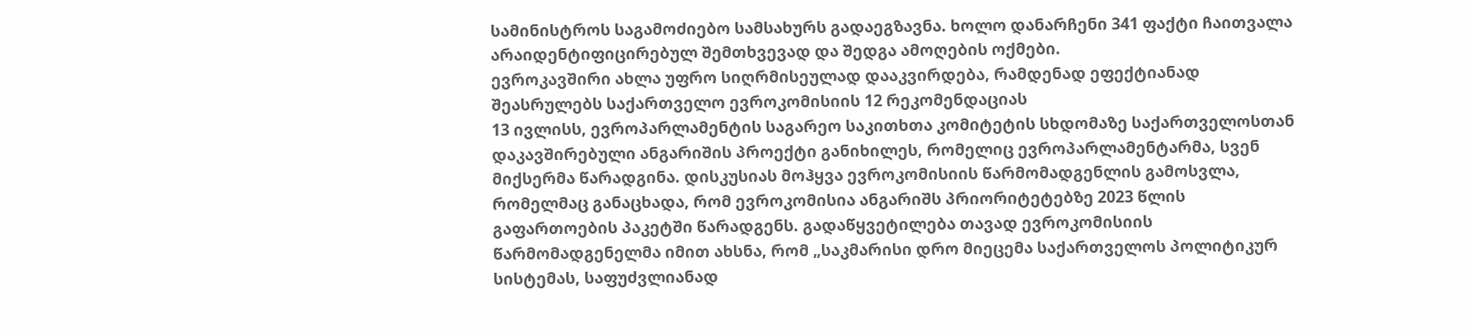სამინისტროს საგამოძიებო სამსახურს გადაეგზავნა. ხოლო დანარჩენი 341 ფაქტი ჩაითვალა არაიდენტიფიცირებულ შემთხვევად და შედგა ამოღების ოქმები.
ევროკავშირი ახლა უფრო სიღრმისეულად დააკვირდება, რამდენად ეფექტიანად შეასრულებს საქართველო ევროკომისიის 12 რეკომენდაციას
13 ივლისს, ევროპარლამენტის საგარეო საკითხთა კომიტეტის სხდომაზე საქართველოსთან დაკავშირებული ანგარიშის პროექტი განიხილეს, რომელიც ევროპარლამენტარმა, სვენ მიქსერმა წარადგინა. დისკუსიას მოჰყვა ევროკომისიის წარმომადგენლის გამოსვლა, რომელმაც განაცხადა, რომ ევროკომისია ანგარიშს პრიორიტეტებზე 2023 წლის გაფართოების პაკეტში წარადგენს. გადაწყვეტილება თავად ევროკომისიის წარმომადგენელმა იმით ახსნა, რომ „საკმარისი დრო მიეცემა საქართველოს პოლიტიკურ სისტემას, საფუძვლიანად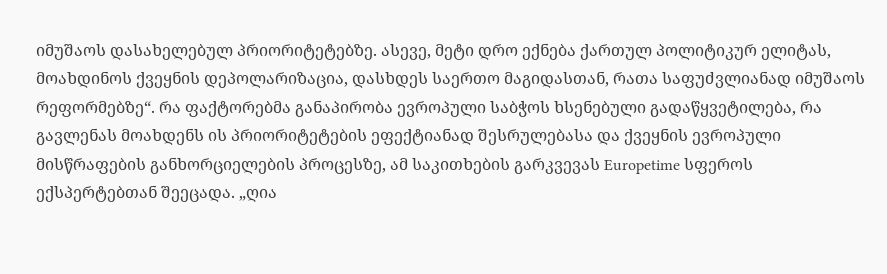იმუშაოს დასახელებულ პრიორიტეტებზე. ასევე, მეტი დრო ექნება ქართულ პოლიტიკურ ელიტას, მოახდინოს ქვეყნის დეპოლარიზაცია, დასხდეს საერთო მაგიდასთან, რათა საფუძვლიანად იმუშაოს რეფორმებზე“. რა ფაქტორებმა განაპირობა ევროპული საბჭოს ხსენებული გადაწყვეტილება, რა გავლენას მოახდენს ის პრიორიტეტების ეფექტიანად შესრულებასა და ქვეყნის ევროპული მისწრაფების განხორციელების პროცესზე, ამ საკითხების გარკვევას Europetime სფეროს ექსპერტებთან შეეცადა. „ღია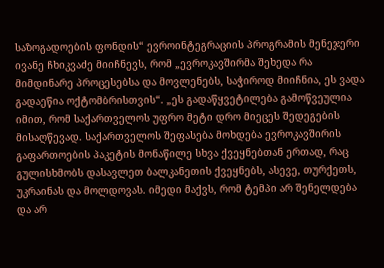საზოგადოების ფონდის“ ევროინტეგრაციის პროგრამის მენეჯერი ივანე ჩხიკვაძე მიიჩნევს, რომ „ევროკავშირმა შეხედა რა მიმდინარე პროცესებსა და მოვლენებს, საჭიროდ მიიჩნია, ეს ვადა გადაეწია ოქტომბრისთვის“. „ეს გადაწყვეტილება გამოწვეულია იმით, რომ საქართველოს უფრო მეტი დრო მიეცეს შედეგების მისაღწევად. საქართველოს შეფასება მოხდება ევროკავშირის გაფართოების პაკეტის მონაწილე სხვა ქვეყნებთან ერთად, რაც გულისხმობს დასავლეთ ბალკანეთის ქვეყნებს, ასევე, თურქეთს, უკრაინას და მოლდოვას. იმედი მაქვს, რომ ტემპი არ შენელდება და არ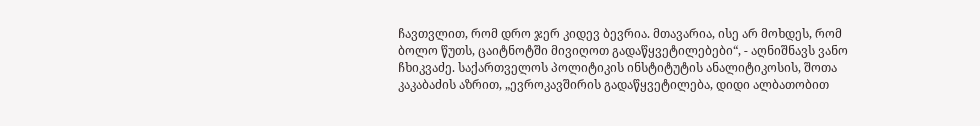ჩავთვლით, რომ დრო ჯერ კიდევ ბევრია. მთავარია, ისე არ მოხდეს, რომ ბოლო წუთს, ცაიტნოტში მივიღოთ გადაწყვეტილებები“, - აღნიშნავს ვანო ჩხიკვაძე. საქართველოს პოლიტიკის ინსტიტუტის ანალიტიკოსის, შოთა კაკაბაძის აზრით, „ევროკავშირის გადაწყვეტილება, დიდი ალბათობით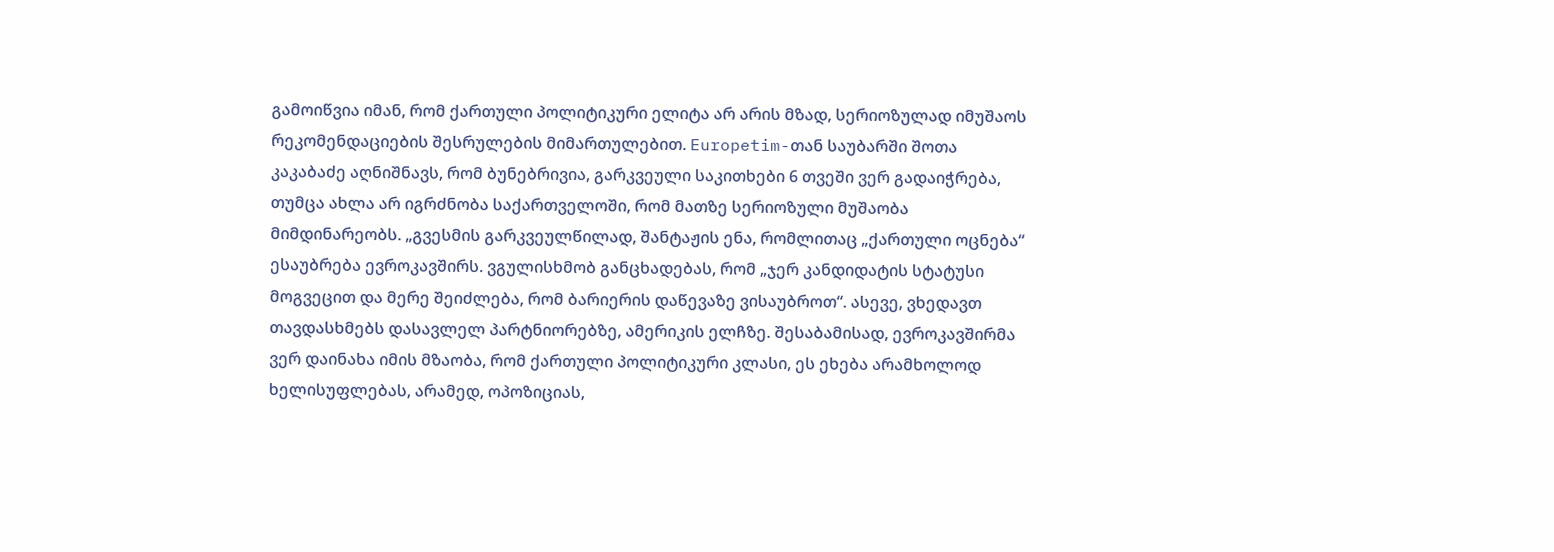გამოიწვია იმან, რომ ქართული პოლიტიკური ელიტა არ არის მზად, სერიოზულად იმუშაოს რეკომენდაციების შესრულების მიმართულებით. Europetim-თან საუბარში შოთა კაკაბაძე აღნიშნავს, რომ ბუნებრივია, გარკვეული საკითხები 6 თვეში ვერ გადაიჭრება, თუმცა ახლა არ იგრძნობა საქართველოში, რომ მათზე სერიოზული მუშაობა მიმდინარეობს. „გვესმის გარკვეულწილად, შანტაჟის ენა, რომლითაც „ქართული ოცნება“ ესაუბრება ევროკავშირს. ვგულისხმობ განცხადებას, რომ „ჯერ კანდიდატის სტატუსი მოგვეცით და მერე შეიძლება, რომ ბარიერის დაწევაზე ვისაუბროთ“. ასევე, ვხედავთ თავდასხმებს დასავლელ პარტნიორებზე, ამერიკის ელჩზე. შესაბამისად, ევროკავშირმა ვერ დაინახა იმის მზაობა, რომ ქართული პოლიტიკური კლასი, ეს ეხება არამხოლოდ ხელისუფლებას, არამედ, ოპოზიციას,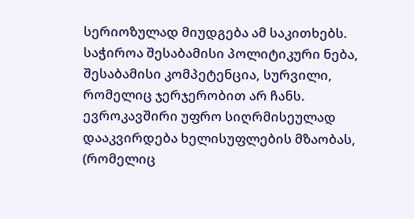სერიოზულად მიუდგება ამ საკითხებს. საჭიროა შესაბამისი პოლიტიკური ნება, შესაბამისი კომპეტენცია, სურვილი, რომელიც ჯერჯერობით არ ჩანს. ევროკავშირი უფრო სიღრმისეულად დააკვირდება ხელისუფლების მზაობას, (რომელიც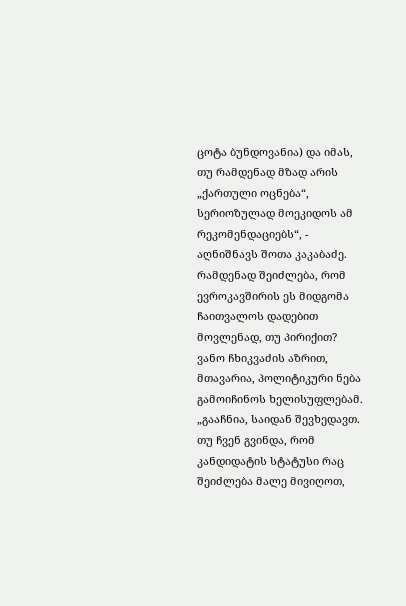ცოტა ბუნდოვანია) და იმას, თუ რამდენად მზად არის „ქართული ოცნება“, სერიოზულად მოეკიდოს ამ რეკომენდაციებს“, - აღნიშნავს შოთა კაკაბაძე. რამდენად შეიძლება, რომ ევროკავშირის ეს მიდგომა ჩაითვალოს დადებით მოვლენად, თუ პირიქით? ვანო ჩხიკვაძის აზრით, მთავარია, პოლიტიკური ნება გამოიჩინოს ხელისუფლებამ. „გააჩნია, საიდან შევხედავთ. თუ ჩვენ გვინდა, რომ კანდიდატის სტატუსი რაც შეიძლება მალე მივიღოთ,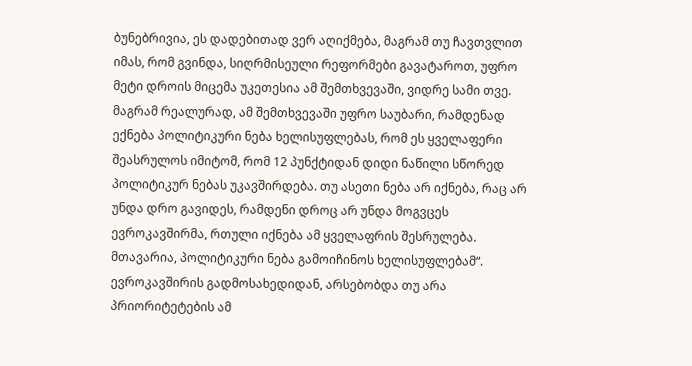ბუნებრივია, ეს დადებითად ვერ აღიქმება, მაგრამ თუ ჩავთვლით იმას, რომ გვინდა, სიღრმისეული რეფორმები გავატაროთ, უფრო მეტი დროის მიცემა უკეთესია ამ შემთხვევაში, ვიდრე სამი თვე. მაგრამ რეალურად, ამ შემთხვევაში უფრო საუბარი, რამდენად ექნება პოლიტიკური ნება ხელისუფლებას, რომ ეს ყველაფერი შეასრულოს იმიტომ, რომ 12 პუნქტიდან დიდი ნაწილი სწორედ პოლიტიკურ ნებას უკავშირდება. თუ ასეთი ნება არ იქნება, რაც არ უნდა დრო გავიდეს, რამდენი დროც არ უნდა მოგვცეს ევროკავშირმა, რთული იქნება ამ ყველაფრის შესრულება. მთავარია, პოლიტიკური ნება გამოიჩინოს ხელისუფლებამ“. ევროკავშირის გადმოსახედიდან, არსებობდა თუ არა პრიორიტეტების ამ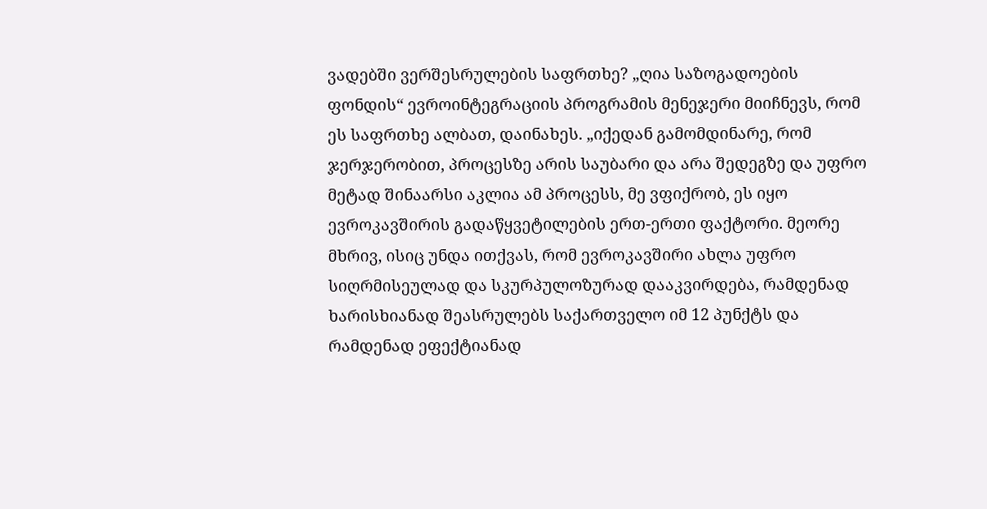ვადებში ვერშესრულების საფრთხე? „ღია საზოგადოების ფონდის“ ევროინტეგრაციის პროგრამის მენეჯერი მიიჩნევს, რომ ეს საფრთხე ალბათ, დაინახეს. „იქედან გამომდინარე, რომ ჯერჯერობით, პროცესზე არის საუბარი და არა შედეგზე და უფრო მეტად შინაარსი აკლია ამ პროცესს, მე ვფიქრობ, ეს იყო ევროკავშირის გადაწყვეტილების ერთ-ერთი ფაქტორი. მეორე მხრივ, ისიც უნდა ითქვას, რომ ევროკავშირი ახლა უფრო სიღრმისეულად და სკურპულოზურად დააკვირდება, რამდენად ხარისხიანად შეასრულებს საქართველო იმ 12 პუნქტს და რამდენად ეფექტიანად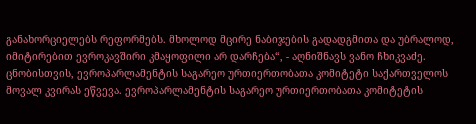განახორციელებს რეფორმებს. მხოლოდ მცირე ნაბიჯების გადადგმითა და უბრალოდ, იმიტირებით ევროკავშირი კმაყოფილი არ დარჩება“, - აღნიშნავს ვანო ჩხიკვაძე. ცნობისთვის, ევროპარლამენტის საგარეო ურთიერთობათა კომიტეტი საქართველოს მოვალ კვირას ეწვევა. ევროპარლამენტის საგარეო ურთიერთობათა კომიტეტის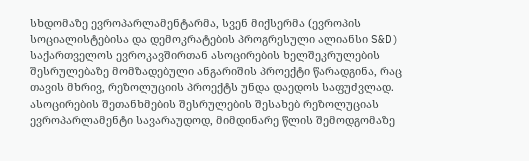სხდომაზე ევროპარლამენტარმა, სვენ მიქსერმა (ევროპის სოციალისტებისა და დემოკრატების პროგრესული ალიანსი S&D) საქართველოს ევროკავშირთან ასოცირების ხელშეკრულების შესრულებაზე მომზადებული ანგარიშის პროექტი წარადგინა, რაც თავის მხრივ, რეზოლუციის პროექტს უნდა დაედოს საფუძვლად. ასოცირების შეთანხმების შესრულების შესახებ რეზოლუციას ევროპარლამენტი სავარაუდოდ, მიმდინარე წლის შემოდგომაზე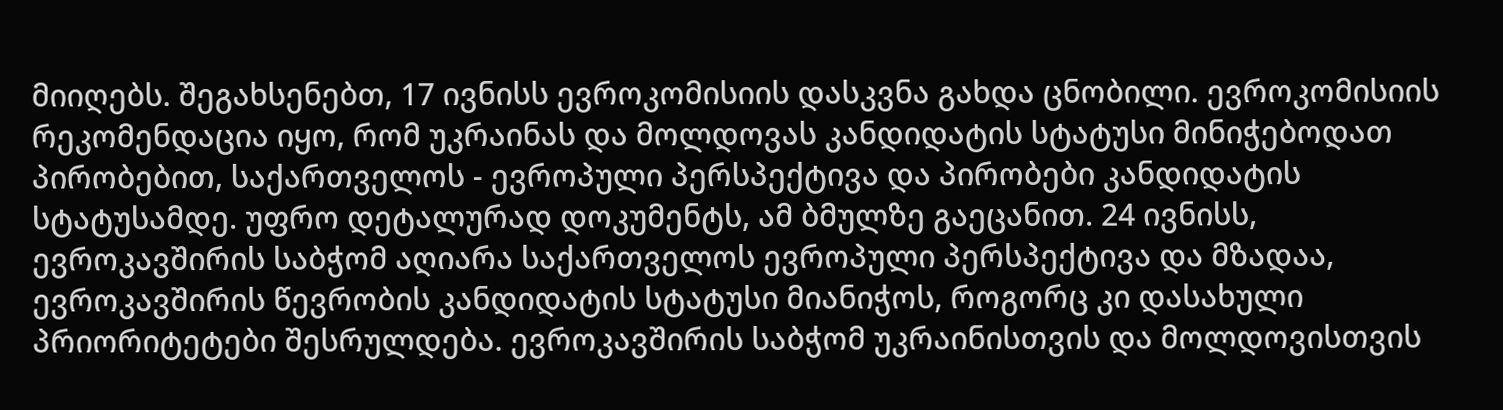მიიღებს. შეგახსენებთ, 17 ივნისს ევროკომისიის დასკვნა გახდა ცნობილი. ევროკომისიის რეკომენდაცია იყო, რომ უკრაინას და მოლდოვას კანდიდატის სტატუსი მინიჭებოდათ პირობებით, საქართველოს - ევროპული პერსპექტივა და პირობები კანდიდატის სტატუსამდე. უფრო დეტალურად დოკუმენტს, ამ ბმულზე გაეცანით. 24 ივნისს, ევროკავშირის საბჭომ აღიარა საქართველოს ევროპული პერსპექტივა და მზადაა, ევროკავშირის წევრობის კანდიდატის სტატუსი მიანიჭოს, როგორც კი დასახული პრიორიტეტები შესრულდება. ევროკავშირის საბჭომ უკრაინისთვის და მოლდოვისთვის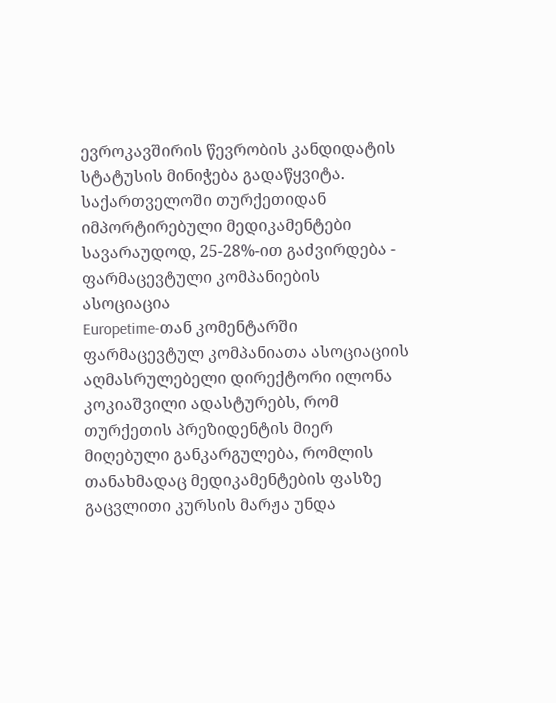ევროკავშირის წევრობის კანდიდატის სტატუსის მინიჭება გადაწყვიტა.
საქართველოში თურქეთიდან იმპორტირებული მედიკამენტები სავარაუდოდ, 25-28%-ით გაძვირდება - ფარმაცევტული კომპანიების ასოციაცია
Europetime-თან კომენტარში ფარმაცევტულ კომპანიათა ასოციაციის აღმასრულებელი დირექტორი ილონა კოკიაშვილი ადასტურებს, რომ თურქეთის პრეზიდენტის მიერ მიღებული განკარგულება, რომლის თანახმადაც მედიკამენტების ფასზე გაცვლითი კურსის მარჟა უნდა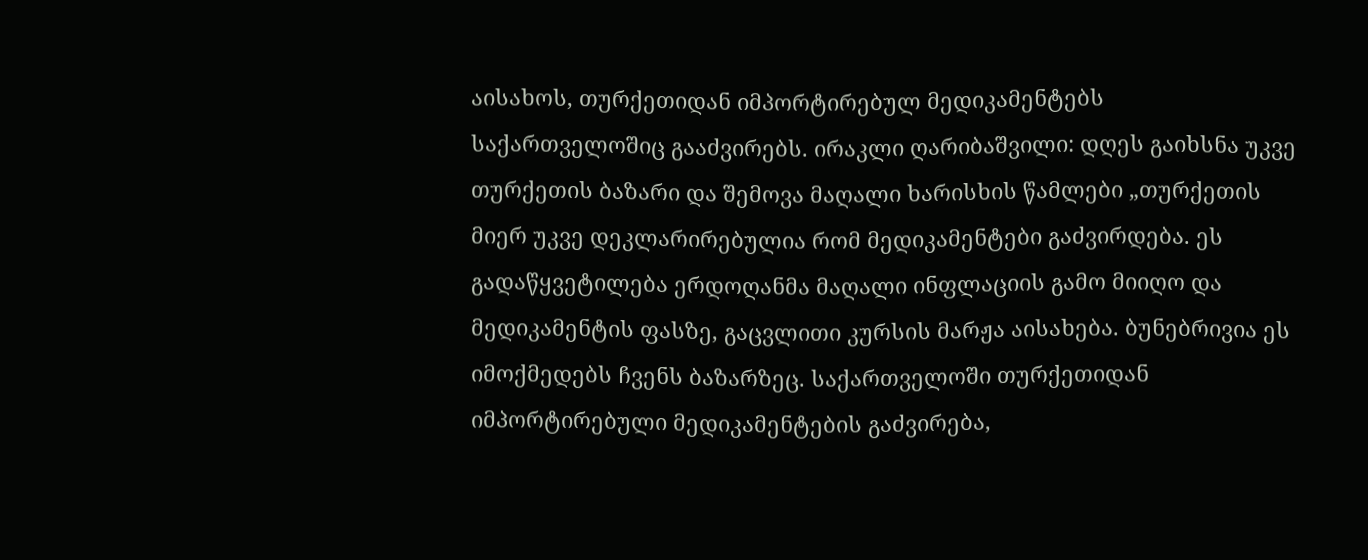აისახოს, თურქეთიდან იმპორტირებულ მედიკამენტებს საქართველოშიც გააძვირებს. ირაკლი ღარიბაშვილი: დღეს გაიხსნა უკვე თურქეთის ბაზარი და შემოვა მაღალი ხარისხის წამლები „თურქეთის მიერ უკვე დეკლარირებულია რომ მედიკამენტები გაძვირდება. ეს გადაწყვეტილება ერდოღანმა მაღალი ინფლაციის გამო მიიღო და მედიკამენტის ფასზე, გაცვლითი კურსის მარჟა აისახება. ბუნებრივია ეს იმოქმედებს ჩვენს ბაზარზეც. საქართველოში თურქეთიდან იმპორტირებული მედიკამენტების გაძვირება,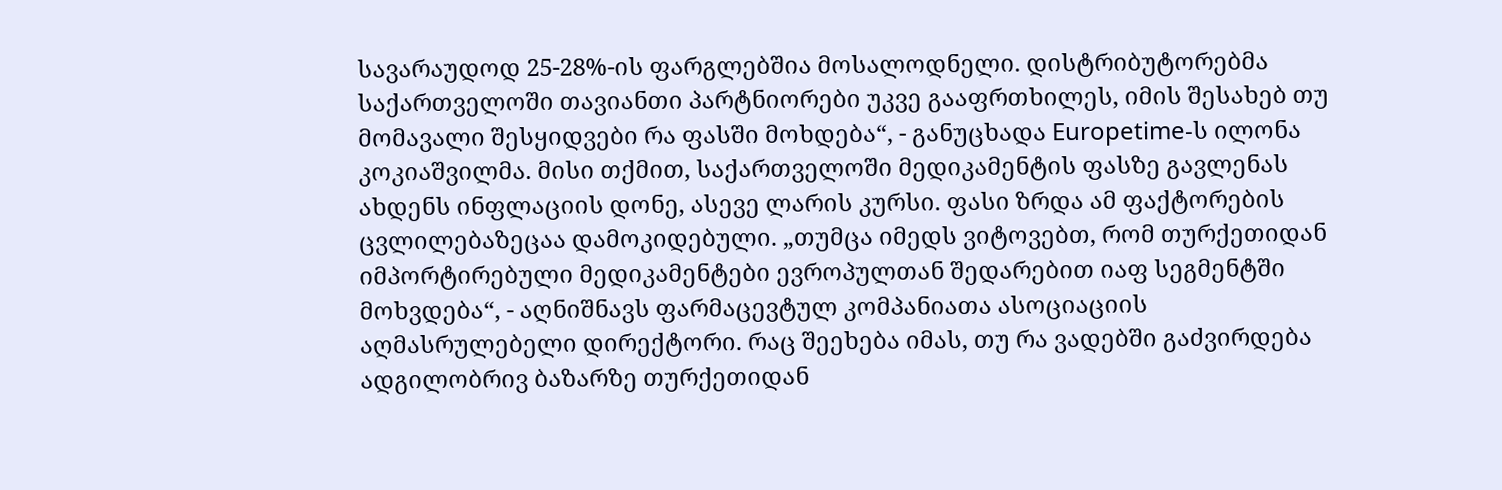სავარაუდოდ 25-28%-ის ფარგლებშია მოსალოდნელი. დისტრიბუტორებმა საქართველოში თავიანთი პარტნიორები უკვე გააფრთხილეს, იმის შესახებ თუ მომავალი შესყიდვები რა ფასში მოხდება“, - განუცხადა Europetime-ს ილონა კოკიაშვილმა. მისი თქმით, საქართველოში მედიკამენტის ფასზე გავლენას ახდენს ინფლაციის დონე, ასევე ლარის კურსი. ფასი ზრდა ამ ფაქტორების ცვლილებაზეცაა დამოკიდებული. „თუმცა იმედს ვიტოვებთ, რომ თურქეთიდან იმპორტირებული მედიკამენტები ევროპულთან შედარებით იაფ სეგმენტში მოხვდება“, - აღნიშნავს ფარმაცევტულ კომპანიათა ასოციაციის აღმასრულებელი დირექტორი. რაც შეეხება იმას, თუ რა ვადებში გაძვირდება ადგილობრივ ბაზარზე თურქეთიდან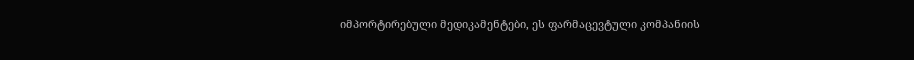იმპორტირებული მედიკამენტები, ეს ფარმაცევტული კომპანიის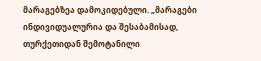მარაგებზეა დამოკიდებული. „მარაგები ინდივიდუალურია და შესაბამისად, თურქეთიდან შემოტანილი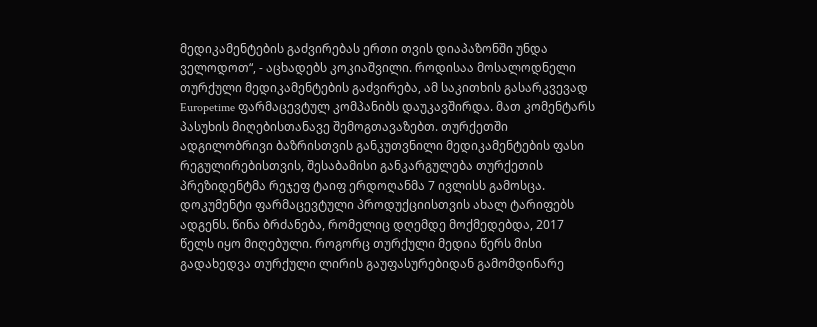მედიკამენტების გაძვირებას ერთი თვის დიაპაზონში უნდა ველოდოთ“, - აცხადებს კოკიაშვილი. როდისაა მოსალოდნელი თურქული მედიკამენტების გაძვირება, ამ საკითხის გასარკვევად Europetime ფარმაცევტულ კომპანიბს დაუკავშირდა. მათ კომენტარს პასუხის მიღებისთანავე შემოგთავაზებთ. თურქეთში ადგილობრივი ბაზრისთვის განკუთვნილი მედიკამენტების ფასი რეგულირებისთვის, შესაბამისი განკარგულება თურქეთის პრეზიდენტმა რეჯეფ ტაიფ ერდოღანმა 7 ივლისს გამოსცა. დოკუმენტი ფარმაცევტული პროდუქციისთვის ახალ ტარიფებს ადგენს. წინა ბრძანება, რომელიც დღემდე მოქმედებდა, 2017 წელს იყო მიღებული. როგორც თურქული მედია წერს მისი გადახედვა თურქული ლირის გაუფასურებიდან გამომდინარე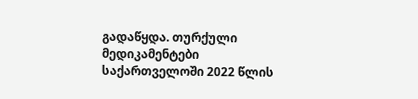გადაწყდა. თურქული მედიკამენტები საქართველოში 2022 წლის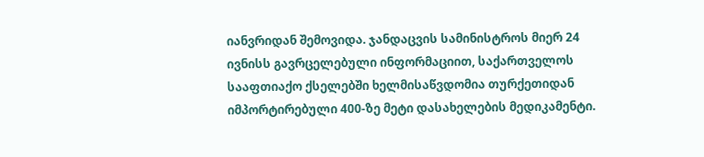იანვრიდან შემოვიდა. ჯანდაცვის სამინისტროს მიერ 24 ივნისს გავრცელებული ინფორმაციით, საქართველოს სააფთიაქო ქსელებში ხელმისაწვდომია თურქეთიდან იმპორტირებული 400-ზე მეტი დასახელების მედიკამენტი.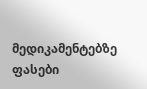მედიკამენტებზე ფასები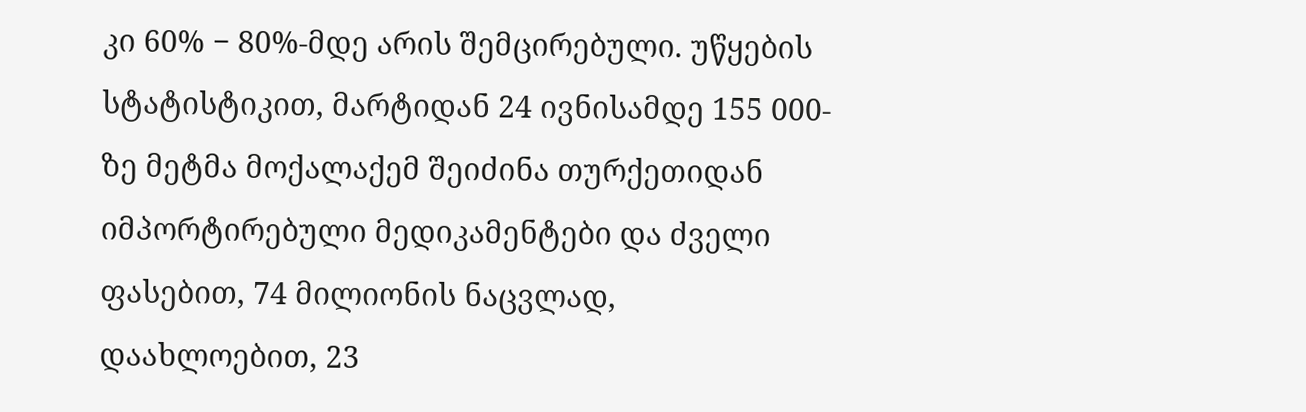კი 60% − 80%-მდე არის შემცირებული. უწყების სტატისტიკით, მარტიდან 24 ივნისამდე 155 000-ზე მეტმა მოქალაქემ შეიძინა თურქეთიდან იმპორტირებული მედიკამენტები და ძველი ფასებით, 74 მილიონის ნაცვლად, დაახლოებით, 23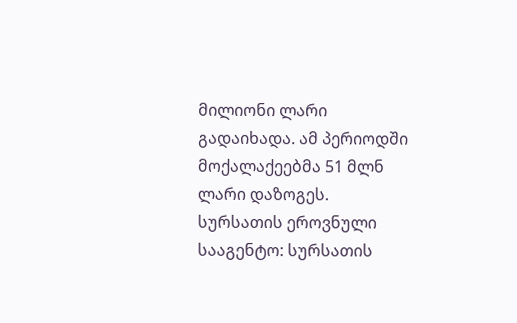მილიონი ლარი გადაიხადა. ამ პერიოდში მოქალაქეებმა 51 მლნ ლარი დაზოგეს.
სურსათის ეროვნული სააგენტო: სურსათის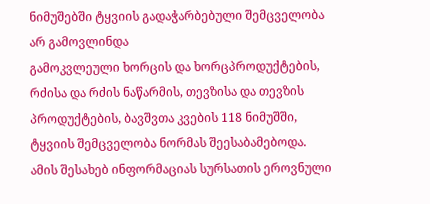ნიმუშებში ტყვიის გადაჭარბებული შემცველობა არ გამოვლინდა
გამოკვლეული ხორცის და ხორცპროდუქტების, რძისა და რძის ნაწარმის, თევზისა და თევზის პროდუქტების, ბავშვთა კვების 118 ნიმუშში, ტყვიის შემცველობა ნორმას შეესაბამებოდა. ამის შესახებ ინფორმაციას სურსათის ეროვნული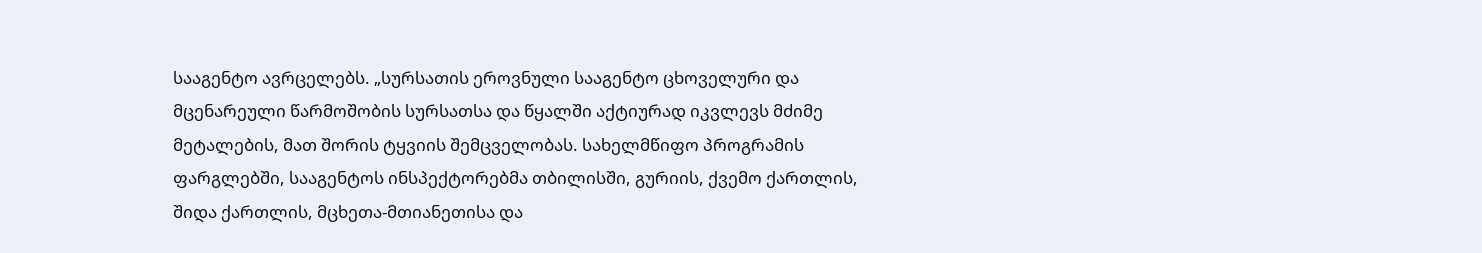სააგენტო ავრცელებს. „სურსათის ეროვნული სააგენტო ცხოველური და მცენარეული წარმოშობის სურსათსა და წყალში აქტიურად იკვლევს მძიმე მეტალების, მათ შორის ტყვიის შემცველობას. სახელმწიფო პროგრამის ფარგლებში, სააგენტოს ინსპექტორებმა თბილისში, გურიის, ქვემო ქართლის, შიდა ქართლის, მცხეთა-მთიანეთისა და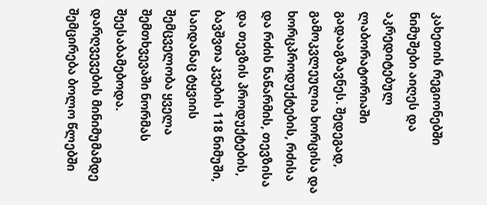კახეთის რეგიონებში ნიმუშები აიღეს და აკრედიტებულ ლაბორატორიაში გადააგზავნეს. შედეგად, გამოკვლეულია ხორცისა და ხორცპროდუქტების, რძისა და რძის ნაწარმის, თევზისა და თევზის პროდუქტების, ბავშვთა კვების 118 ნიმუში, საიდანაც ტყვიის შემცველობა ყველა შემთხვევაში ნორმას შეესაბამებოდა. დარღვევების მინიმუმამდე შემცირება ბოლო წლებში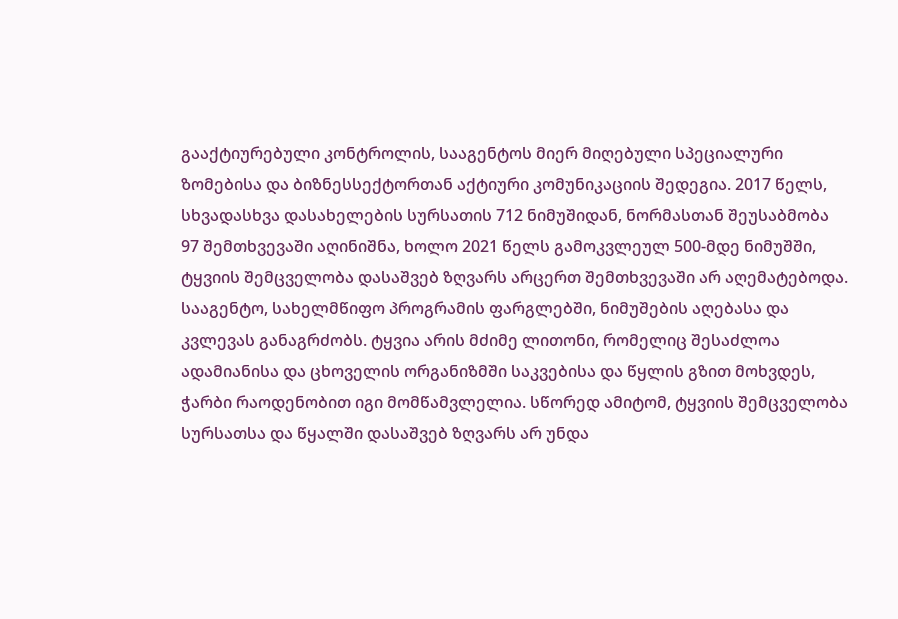გააქტიურებული კონტროლის, სააგენტოს მიერ მიღებული სპეციალური ზომებისა და ბიზნესსექტორთან აქტიური კომუნიკაციის შედეგია. 2017 წელს, სხვადასხვა დასახელების სურსათის 712 ნიმუშიდან, ნორმასთან შეუსაბმობა 97 შემთხვევაში აღინიშნა, ხოლო 2021 წელს გამოკვლეულ 500-მდე ნიმუშში, ტყვიის შემცველობა დასაშვებ ზღვარს არცერთ შემთხვევაში არ აღემატებოდა. სააგენტო, სახელმწიფო პროგრამის ფარგლებში, ნიმუშების აღებასა და კვლევას განაგრძობს. ტყვია არის მძიმე ლითონი, რომელიც შესაძლოა ადამიანისა და ცხოველის ორგანიზმში საკვებისა და წყლის გზით მოხვდეს, ჭარბი რაოდენობით იგი მომწამვლელია. სწორედ ამიტომ, ტყვიის შემცველობა სურსათსა და წყალში დასაშვებ ზღვარს არ უნდა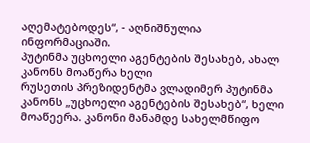აღემატებოდეს“, - აღნიშნულია ინფორმაციაში.
პუტინმა უცხოელი აგენტების შესახებ, ახალ კანონს მოაწერა ხელი
რუსეთის პრეზიდენტმა ვლადიმერ პუტინმა კანონს „უცხოელი აგენტების შესახებ“, ხელი მოაწეერა. კანონი მანამდე სახელმწიფო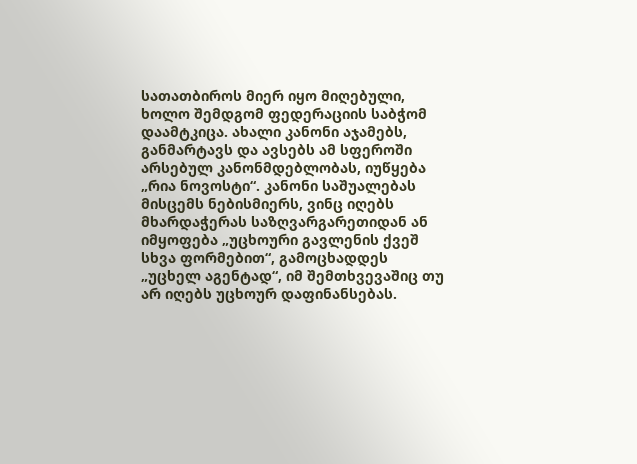სათათბიროს მიერ იყო მიღებული, ხოლო შემდგომ ფედერაციის საბჭომ დაამტკიცა. ახალი კანონი აჯამებს, განმარტავს და ავსებს ამ სფეროში არსებულ კანონმდებლობას, იუწყება „რია ნოვოსტი“. კანონი საშუალებას მისცემს ნებისმიერს, ვინც იღებს მხარდაჭერას საზღვარგარეთიდან ან იმყოფება „უცხოური გავლენის ქვეშ სხვა ფორმებით“, გამოცხადდეს „უცხელ აგენტად“, იმ შემთხვევაშიც თუ არ იღებს უცხოურ დაფინანსებას.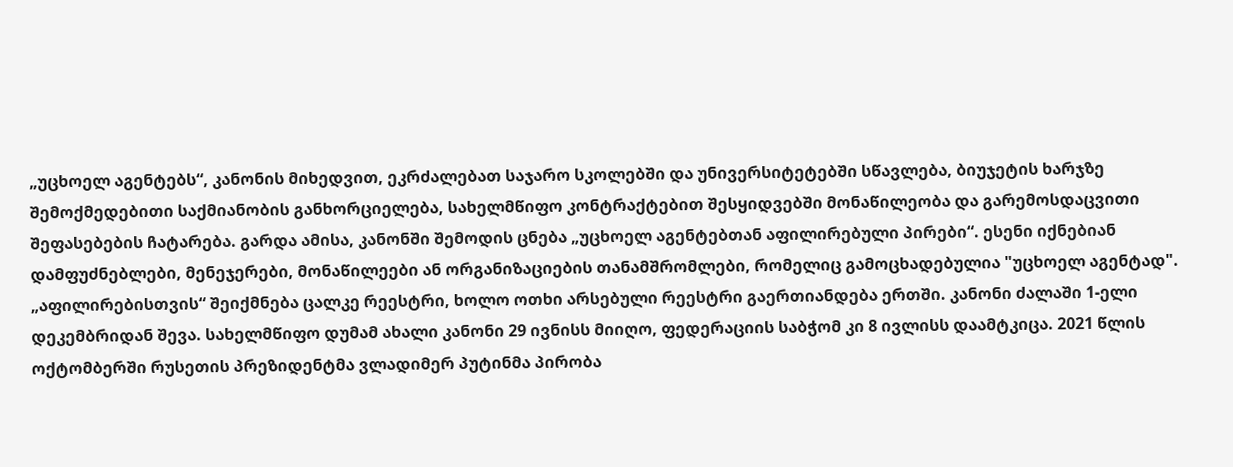„უცხოელ აგენტებს“, კანონის მიხედვით, ეკრძალებათ საჯარო სკოლებში და უნივერსიტეტებში სწავლება, ბიუჯეტის ხარჯზე შემოქმედებითი საქმიანობის განხორციელება, სახელმწიფო კონტრაქტებით შესყიდვებში მონაწილეობა და გარემოსდაცვითი შეფასებების ჩატარება. გარდა ამისა, კანონში შემოდის ცნება „უცხოელ აგენტებთან აფილირებული პირები“. ესენი იქნებიან დამფუძნებლები, მენეჯერები, მონაწილეები ან ორგანიზაციების თანამშრომლები, რომელიც გამოცხადებულია "უცხოელ აგენტად". „აფილირებისთვის“ შეიქმნება ცალკე რეესტრი, ხოლო ოთხი არსებული რეესტრი გაერთიანდება ერთში. კანონი ძალაში 1-ელი დეკემბრიდან შევა. სახელმწიფო დუმამ ახალი კანონი 29 ივნისს მიიღო, ფედერაციის საბჭომ კი 8 ივლისს დაამტკიცა. 2021 წლის ოქტომბერში რუსეთის პრეზიდენტმა ვლადიმერ პუტინმა პირობა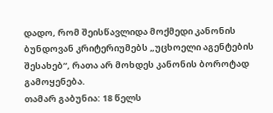დადო, რომ შეისწავლიდა მოქმედი კანონის ბუნდოვან კრიტერიუმებს „უცხოელი აგენტების შესახებ“, რათა არ მოხდეს კანონის ბოროტად გამოყენება.
თამარ გაბუნია: 18 წელს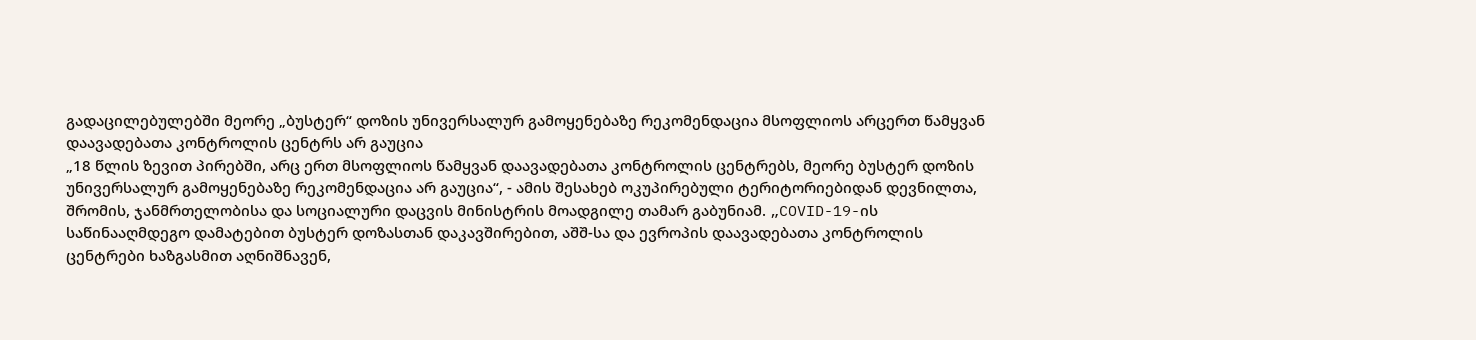გადაცილებულებში მეორე „ბუსტერ“ დოზის უნივერსალურ გამოყენებაზე რეკომენდაცია მსოფლიოს არცერთ წამყვან დაავადებათა კონტროლის ცენტრს არ გაუცია
„18 წლის ზევით პირებში, არც ერთ მსოფლიოს წამყვან დაავადებათა კონტროლის ცენტრებს, მეორე ბუსტერ დოზის უნივერსალურ გამოყენებაზე რეკომენდაცია არ გაუცია“, - ამის შესახებ ოკუპირებული ტერიტორიებიდან დევნილთა, შრომის, ჯანმრთელობისა და სოციალური დაცვის მინისტრის მოადგილე თამარ გაბუნიამ. „COVID-19-ის საწინააღმდეგო დამატებით ბუსტერ დოზასთან დაკავშირებით, აშშ-სა და ევროპის დაავადებათა კონტროლის ცენტრები ხაზგასმით აღნიშნავენ,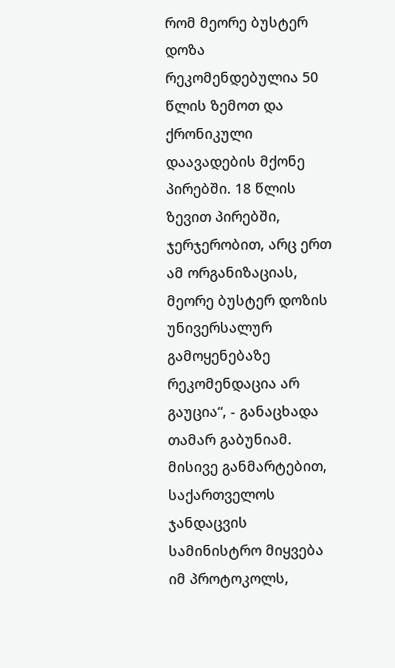რომ მეორე ბუსტერ დოზა რეკომენდებულია 50 წლის ზემოთ და ქრონიკული დაავადების მქონე პირებში. 18 წლის ზევით პირებში, ჯერჯერობით, არც ერთ ამ ორგანიზაციას, მეორე ბუსტერ დოზის უნივერსალურ გამოყენებაზე რეკომენდაცია არ გაუცია“, - განაცხადა თამარ გაბუნიამ. მისივე განმარტებით, საქართველოს ჯანდაცვის სამინისტრო მიყვება იმ პროტოკოლს,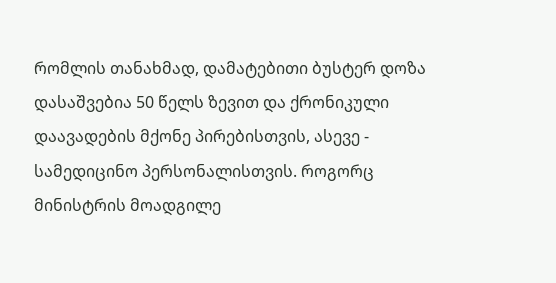რომლის თანახმად, დამატებითი ბუსტერ დოზა დასაშვებია 50 წელს ზევით და ქრონიკული დაავადების მქონე პირებისთვის, ასევე - სამედიცინო პერსონალისთვის. როგორც მინისტრის მოადგილე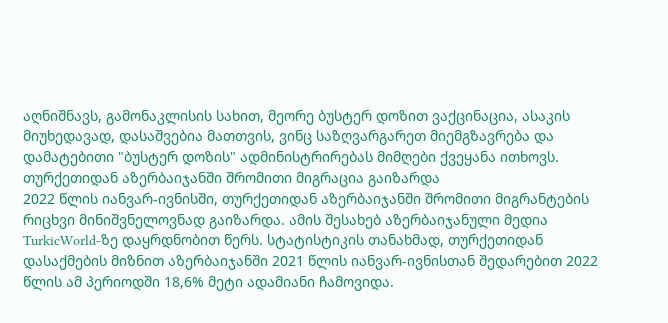აღნიშნავს, გამონაკლისის სახით, მეორე ბუსტერ დოზით ვაქცინაცია, ასაკის მიუხედავად, დასაშვებია მათთვის, ვინც საზღვარგარეთ მიემგზავრება და დამატებითი "ბუსტერ დოზის" ადმინისტრირებას მიმღები ქვეყანა ითხოვს.
თურქეთიდან აზერბაიჯანში შრომითი მიგრაცია გაიზარდა
2022 წლის იანვარ-ივნისში, თურქეთიდან აზერბაიჯანში შრომითი მიგრანტების რიცხვი მინიშვნელოვნად გაიზარდა. ამის შესახებ აზერბაიჯანული მედია TurkicWorld-ზე დაყრდნობით წერს. სტატისტიკის თანახმად, თურქეთიდან დასაქმების მიზნით აზერბაიჯანში 2021 წლის იანვარ-ივნისთან შედარებით 2022 წლის ამ პერიოდში 18,6% მეტი ადამიანი ჩამოვიდა.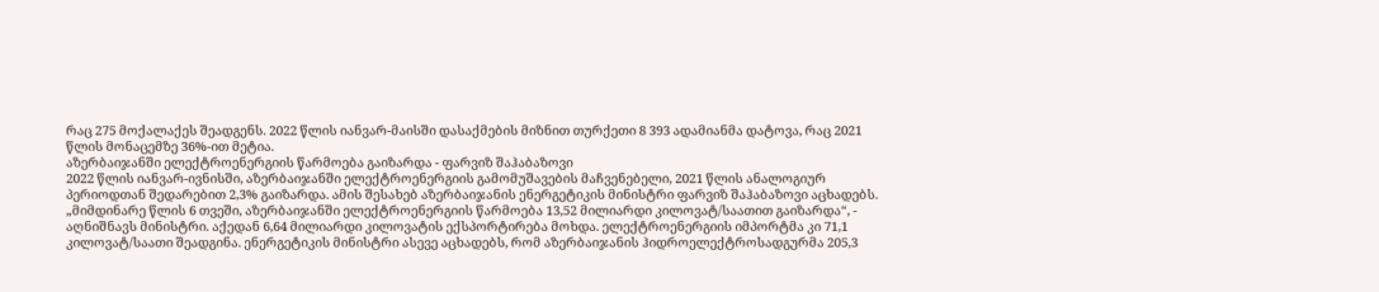რაც 275 მოქალაქეს შეადგენს. 2022 წლის იანვარ-მაისში დასაქმების მიზნით თურქეთი 8 393 ადამიანმა დატოვა, რაც 2021 წლის მონაცემზე 36%-ით მეტია.
აზერბაიჯანში ელექტროენერგიის წარმოება გაიზარდა - ფარვიზ შაჰაბაზოვი
2022 წლის იანვარ-ივნისში, აზერბაიჯანში ელექტროენერგიის გამომუშავების მაჩვენებელი, 2021 წლის ანალოგიურ პერიოდთან შედარებით 2,3% გაიზარდა. ამის შესახებ აზერბაიჯანის ენერგეტიკის მინისტრი ფარვიზ შაჰაბაზოვი აცხადებს. „მიმდინარე წლის 6 თვეში, აზერბაიჯანში ელექტროენერგიის წარმოება 13,52 მილიარდი კილოვატ/საათით გაიზარდა“, - აღნიშნავს მინისტრი. აქედან 6,64 მილიარდი კილოვატის ექსპორტირება მოხდა. ელექტროენერგიის იმპორტმა კი 71,1 კილოვატ/საათი შეადგინა. ენერგეტიკის მინისტრი ასევე აცხადებს, რომ აზერბაიჯანის ჰიდროელექტროსადგურმა 205,3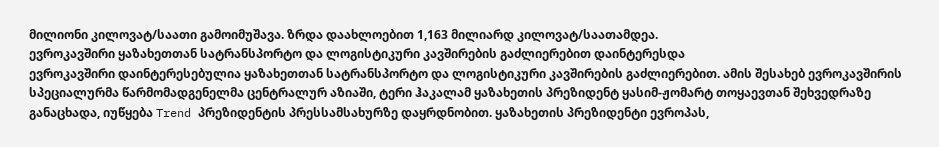მილიონი კილოვატ/საათი გამოიმუშავა. ზრდა დაახლოებით 1,163 მილიარდ კილოვატ/საათამდეა.
ევროკავშირი ყაზახეთთან სატრანსპორტო და ლოგისტიკური კავშირების გაძლიერებით დაინტერესდა
ევროკავშირი დაინტერესებულია ყაზახეთთან სატრანსპორტო და ლოგისტიკური კავშირების გაძლიერებით. ამის შესახებ ევროკავშირის სპეციალურმა წარმომადგენელმა ცენტრალურ აზიაში, ტერი ჰაკალამ ყაზახეთის პრეზიდენტ ყასიმ-ჟომარტ თოყაევთან შეხვედრაზე განაცხადა, იუწყება Trend პრეზიდენტის პრესსამსახურზე დაყრდნობით. ყაზახეთის პრეზიდენტი ევროპას,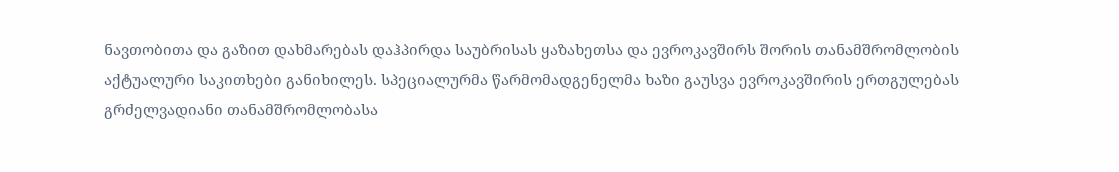ნავთობითა და გაზით დახმარებას დაჰპირდა საუბრისას ყაზახეთსა და ევროკავშირს შორის თანამშრომლობის აქტუალური საკითხები განიხილეს. სპეციალურმა წარმომადგენელმა ხაზი გაუსვა ევროკავშირის ერთგულებას გრძელვადიანი თანამშრომლობასა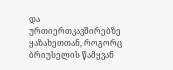და ურთიერთკავშირებზე ყაზახეთთან, როგორც ბრიუსელის წამყვან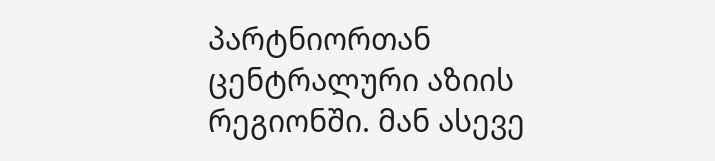პარტნიორთან ცენტრალური აზიის რეგიონში. მან ასევე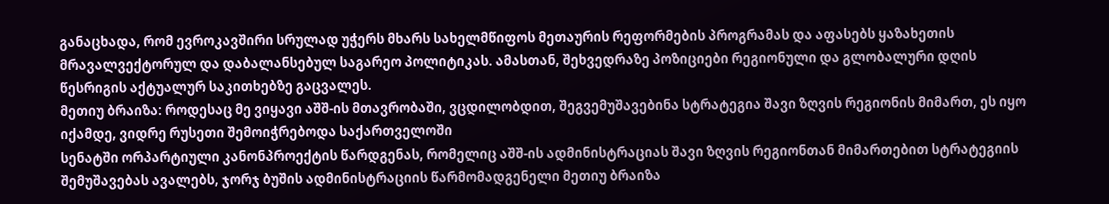განაცხადა, რომ ევროკავშირი სრულად უჭერს მხარს სახელმწიფოს მეთაურის რეფორმების პროგრამას და აფასებს ყაზახეთის მრავალვექტორულ და დაბალანსებულ საგარეო პოლიტიკას. ამასთან, შეხვედრაზე პოზიციები რეგიონული და გლობალური დღის წესრიგის აქტუალურ საკითხებზე გაცვალეს.
მეთიუ ბრაიზა: როდესაც მე ვიყავი აშშ-ის მთავრობაში, ვცდილობდით, შეგვემუშავებინა სტრატეგია შავი ზღვის რეგიონის მიმართ, ეს იყო იქამდე, ვიდრე რუსეთი შემოიჭრებოდა საქართველოში
სენატში ორპარტიული კანონპროექტის წარდგენას, რომელიც აშშ-ის ადმინისტრაციას შავი ზღვის რეგიონთან მიმართებით სტრატეგიის შემუშავებას ავალებს, ჯორჯ ბუშის ადმინისტრაციის წარმომადგენელი მეთიუ ბრაიზა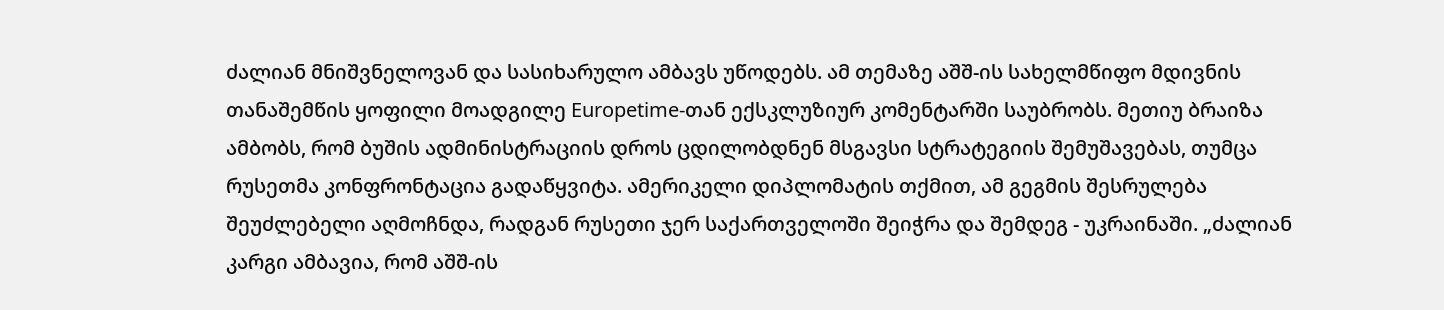ძალიან მნიშვნელოვან და სასიხარულო ამბავს უწოდებს. ამ თემაზე აშშ-ის სახელმწიფო მდივნის თანაშემწის ყოფილი მოადგილე Europetime-თან ექსკლუზიურ კომენტარში საუბრობს. მეთიუ ბრაიზა ამბობს, რომ ბუშის ადმინისტრაციის დროს ცდილობდნენ მსგავსი სტრატეგიის შემუშავებას, თუმცა რუსეთმა კონფრონტაცია გადაწყვიტა. ამერიკელი დიპლომატის თქმით, ამ გეგმის შესრულება შეუძლებელი აღმოჩნდა, რადგან რუსეთი ჯერ საქართველოში შეიჭრა და შემდეგ - უკრაინაში. „ძალიან კარგი ამბავია, რომ აშშ-ის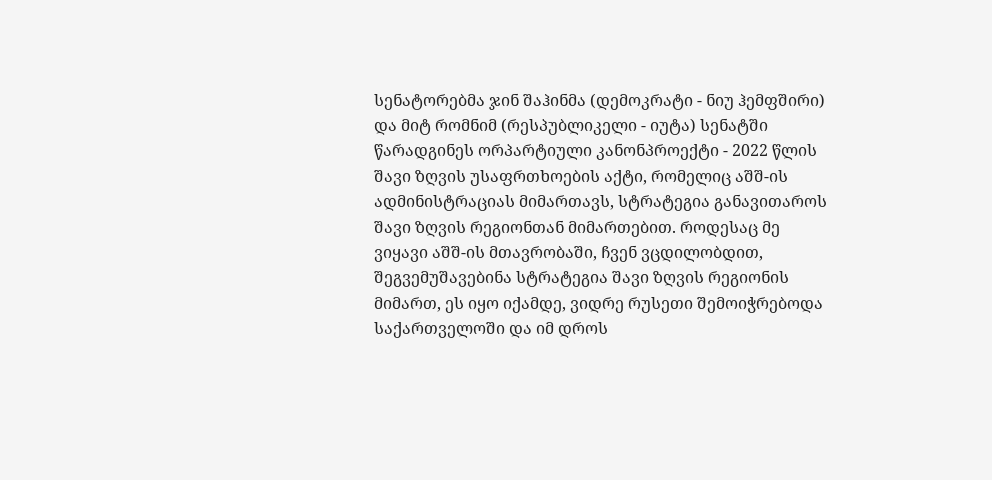სენატორებმა ჯინ შაჰინმა (დემოკრატი - ნიუ ჰემფშირი) და მიტ რომნიმ (რესპუბლიკელი - იუტა) სენატში წარადგინეს ორპარტიული კანონპროექტი - 2022 წლის შავი ზღვის უსაფრთხოების აქტი, რომელიც აშშ-ის ადმინისტრაციას მიმართავს, სტრატეგია განავითაროს შავი ზღვის რეგიონთან მიმართებით. როდესაც მე ვიყავი აშშ-ის მთავრობაში, ჩვენ ვცდილობდით, შეგვემუშავებინა სტრატეგია შავი ზღვის რეგიონის მიმართ, ეს იყო იქამდე, ვიდრე რუსეთი შემოიჭრებოდა საქართველოში და იმ დროს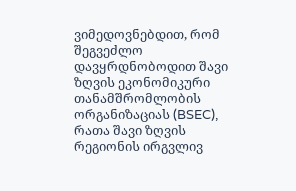ვიმედოვნებდით, რომ შეგვეძლო დავყრდნობოდით შავი ზღვის ეკონომიკური თანამშრომლობის ორგანიზაციას (BSEC), რათა შავი ზღვის რეგიონის ირგვლივ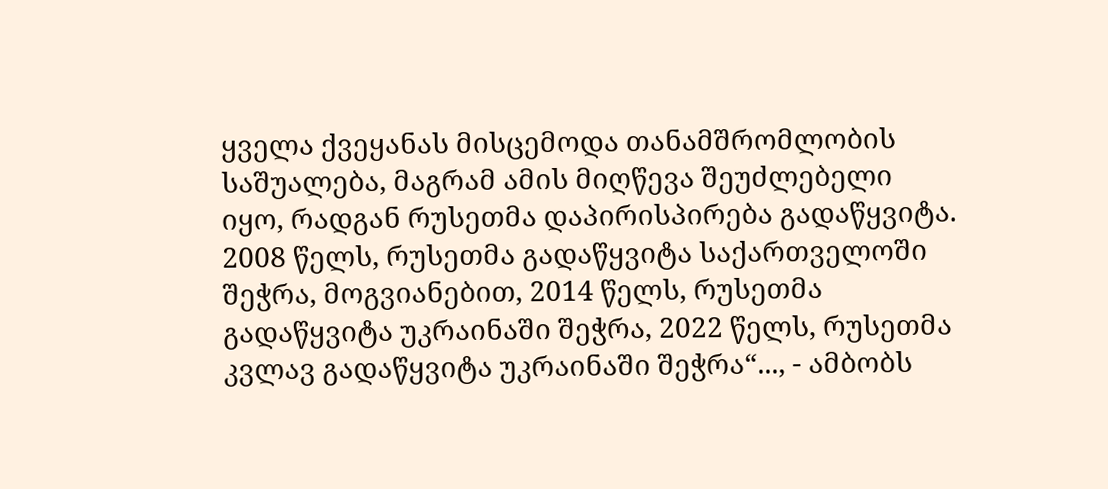ყველა ქვეყანას მისცემოდა თანამშრომლობის საშუალება, მაგრამ ამის მიღწევა შეუძლებელი იყო, რადგან რუსეთმა დაპირისპირება გადაწყვიტა. 2008 წელს, რუსეთმა გადაწყვიტა საქართველოში შეჭრა, მოგვიანებით, 2014 წელს, რუსეთმა გადაწყვიტა უკრაინაში შეჭრა, 2022 წელს, რუსეთმა კვლავ გადაწყვიტა უკრაინაში შეჭრა“..., - ამბობს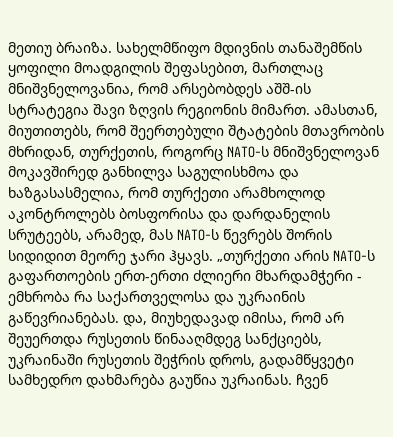მეთიუ ბრაიზა. სახელმწიფო მდივნის თანაშემწის ყოფილი მოადგილის შეფასებით, მართლაც მნიშვნელოვანია, რომ არსებობდეს აშშ-ის სტრატეგია შავი ზღვის რეგიონის მიმართ. ამასთან, მიუთითებს, რომ შეერთებული შტატების მთავრობის მხრიდან, თურქეთის, როგორც NATO-ს მნიშვნელოვან მოკავშირედ განხილვა საგულისხმოა და ხაზგასასმელია, რომ თურქეთი არამხოლოდ აკონტროლებს ბოსფორისა და დარდანელის სრუტეებს, არამედ, მას NATO-ს წევრებს შორის სიდიდით მეორე ჯარი ჰყავს. „თურქეთი არის NATO-ს გაფართოების ერთ-ერთი ძლიერი მხარდამჭერი - ემხრობა რა საქართველოსა და უკრაინის გაწევრიანებას. და, მიუხედავად იმისა, რომ არ შეუერთდა რუსეთის წინააღმდეგ სანქციებს, უკრაინაში რუსეთის შეჭრის დროს, გადამწყვეტი სამხედრო დახმარება გაუწია უკრაინას. ჩვენ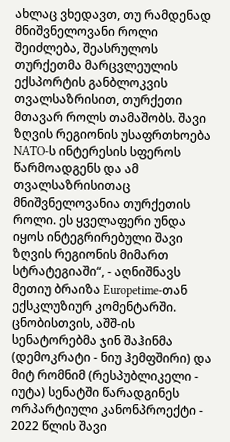ახლაც ვხედავთ, თუ რამდენად მნიშვნელოვანი როლი შეიძლება, შეასრულოს თურქეთმა მარცვლეულის ექსპორტის განბლოკვის თვალსაზრისით, თურქეთი მთავარ როლს თამაშობს. შავი ზღვის რეგიონის უსაფრთხოება NATO-ს ინტერესის სფეროს წარმოადგენს და ამ თვალსაზრისითაც მნიშვნელოვანია თურქეთის როლი. ეს ყველაფერი უნდა იყოს ინტეგრირებული შავი ზღვის რეგიონის მიმართ სტრატეგიაში“, - აღნიშნავს მეთიუ ბრაიზა Europetime-თან ექსკლუზიურ კომენტარში. ცნობისთვის, აშშ-ის სენატორებმა ჯინ შაჰინმა (დემოკრატი - ნიუ ჰემფშირი) და მიტ რომნიმ (რესპუბლიკელი - იუტა) სენატში წარადგინეს ორპარტიული კანონპროექტი - 2022 წლის შავი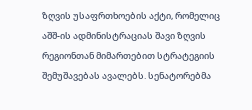ზღვის უსაფრთხოების აქტი, რომელიც აშშ-ის ადმინისტრაციას შავი ზღვის რეგიონთან მიმართებით სტრატეგიის შემუშავებას ავალებს. სენატორებმა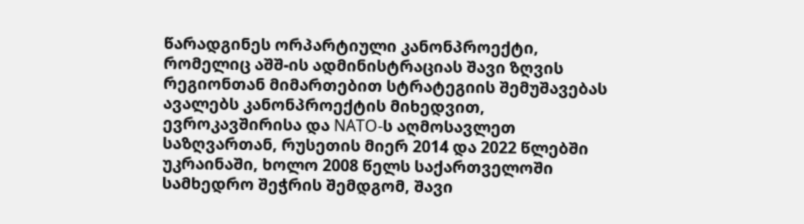წარადგინეს ორპარტიული კანონპროექტი, რომელიც აშშ-ის ადმინისტრაციას შავი ზღვის რეგიონთან მიმართებით სტრატეგიის შემუშავებას ავალებს კანონპროექტის მიხედვით, ევროკავშირისა და NATO-ს აღმოსავლეთ საზღვართან, რუსეთის მიერ 2014 და 2022 წლებში უკრაინაში, ხოლო 2008 წელს საქართველოში სამხედრო შეჭრის შემდგომ, შავი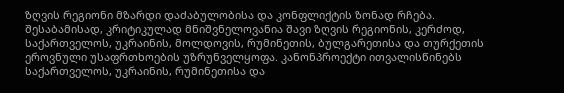ზღვის რეგიონი მზარდი დაძაბულობისა და კონფლიქტის ზონად რჩება. შესაბამისად, კრიტიკულად მნიშვნელოვანია შავი ზღვის რეგიონის, კერძოდ, საქართველოს, უკრაინის, მოლდოვის, რუმინეთის, ბულგარეთისა და თურქეთის ეროვნული უსაფრთხოების უზრუნველყოფა. კანონპროექტი ითვალისწინებს საქართველოს, უკრაინის, რუმინეთისა და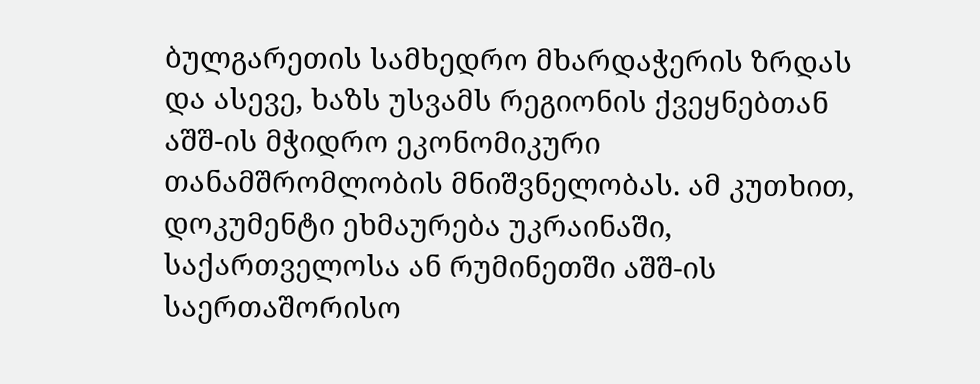ბულგარეთის სამხედრო მხარდაჭერის ზრდას და ასევე, ხაზს უსვამს რეგიონის ქვეყნებთან აშშ-ის მჭიდრო ეკონომიკური თანამშრომლობის მნიშვნელობას. ამ კუთხით, დოკუმენტი ეხმაურება უკრაინაში, საქართველოსა ან რუმინეთში აშშ-ის საერთაშორისო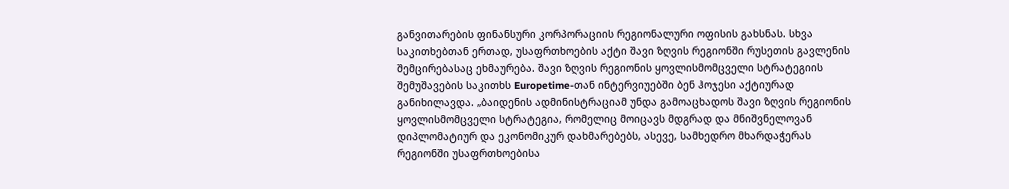განვითარების ფინანსური კორპორაციის რეგიონალური ოფისის გახსნას. სხვა საკითხებთან ერთად, უსაფრთხოების აქტი შავი ზღვის რეგიონში რუსეთის გავლენის შემცირებასაც ეხმაურება. შავი ზღვის რეგიონის ყოვლისმომცველი სტრატეგიის შემუშავების საკითხს Europetime-თან ინტერვიუებში ბენ ჰოჯესი აქტიურად განიხილავდა. „ბაიდენის ადმინისტრაციამ უნდა გამოაცხადოს შავი ზღვის რეგიონის ყოვლისმომცველი სტრატეგია, რომელიც მოიცავს მდგრად და მნიშვნელოვან დიპლომატიურ და ეკონომიკურ დახმარებებს, ასევე, სამხედრო მხარდაჭერას რეგიონში უსაფრთხოებისა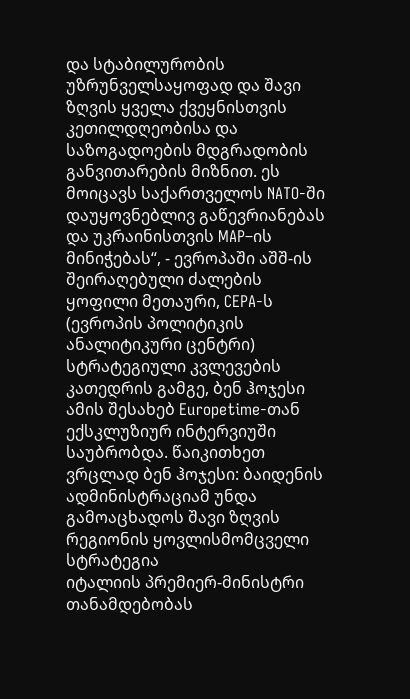და სტაბილურობის უზრუნველსაყოფად და შავი ზღვის ყველა ქვეყნისთვის კეთილდღეობისა და საზოგადოების მდგრადობის განვითარების მიზნით. ეს მოიცავს საქართველოს NATO-ში დაუყოვნებლივ გაწევრიანებას და უკრაინისთვის MAP–ის მინიჭებას“, - ევროპაში აშშ-ის შეირაღებული ძალების ყოფილი მეთაური, CEPA-ს (ევროპის პოლიტიკის ანალიტიკური ცენტრი) სტრატეგიული კვლევების კათედრის გამგე, ბენ ჰოჯესი ამის შესახებ Europetime-თან ექსკლუზიურ ინტერვიუში საუბრობდა. წაიკითხეთ ვრცლად ბენ ჰოჯესი: ბაიდენის ადმინისტრაციამ უნდა გამოაცხადოს შავი ზღვის რეგიონის ყოვლისმომცველი სტრატეგია
იტალიის პრემიერ-მინისტრი თანამდებობას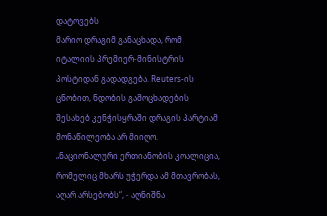დატოვებს
მარიო დრაგიმ განაცხადა, რომ იტალიის პრემიერ-მინისტრის პოსტიდან გადადგება. Reuters-ის ცნობით, ნდობის გამოცხადების შესახებ კენჭისყრაში დრაგის პარტიამ მონაწილეობა არ მიიღო. „ნაციონალური ერთიანობის კოალიცია, რომელიც მხარს უჭერდა ამ მთავრობას, აღარ არსებობს“, - აღნიშნა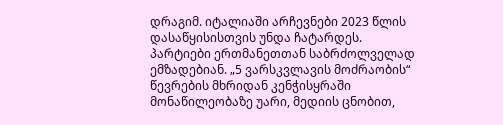დრაგიმ. იტალიაში არჩევნები 2023 წლის დასაწყისისთვის უნდა ჩატარდეს. პარტიები ერთმანეთთან საბრძოლველად ემზადებიან. „5 ვარსკვლავის მოძრაობის“ წევრების მხრიდან კენჭისყრაში მონაწილეობაზე უარი, მედიის ცნობით,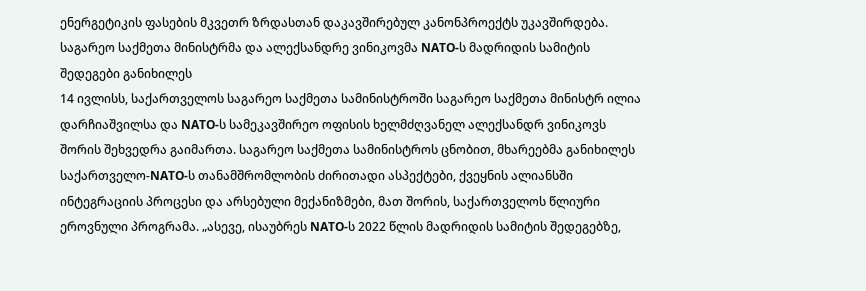ენერგეტიკის ფასების მკვეთრ ზრდასთან დაკავშირებულ კანონპროექტს უკავშირდება.
საგარეო საქმეთა მინისტრმა და ალექსანდრე ვინიკოვმა NATO-ს მადრიდის სამიტის შედეგები განიხილეს
14 ივლისს, საქართველოს საგარეო საქმეთა სამინისტროში საგარეო საქმეთა მინისტრ ილია დარჩიაშვილსა და NATO-ს სამეკავშირეო ოფისის ხელმძღვანელ ალექსანდრ ვინიკოვს შორის შეხვედრა გაიმართა. საგარეო საქმეთა სამინისტროს ცნობით, მხარეებმა განიხილეს საქართველო-NATO-ს თანამშრომლობის ძირითადი ასპექტები, ქვეყნის ალიანსში ინტეგრაციის პროცესი და არსებული მექანიზმები, მათ შორის, საქართველოს წლიური ეროვნული პროგრამა. „ასევე, ისაუბრეს NATO-ს 2022 წლის მადრიდის სამიტის შედეგებზე,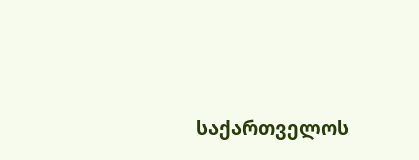საქართველოს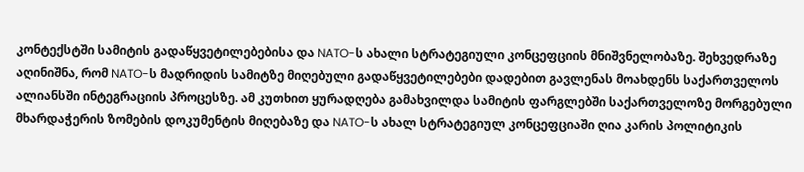კონტექსტში სამიტის გადაწყვეტილებებისა და NATO-ს ახალი სტრატეგიული კონცეფციის მნიშვნელობაზე. შეხვედრაზე აღინიშნა, რომ NATO-ს მადრიდის სამიტზე მიღებული გადაწყვეტილებები დადებით გავლენას მოახდენს საქართველოს ალიანსში ინტეგრაციის პროცესზე. ამ კუთხით ყურადღება გამახვილდა სამიტის ფარგლებში საქართველოზე მორგებული მხარდაჭერის ზომების დოკუმენტის მიღებაზე და NATO-ს ახალ სტრატეგიულ კონცეფციაში ღია კარის პოლიტიკის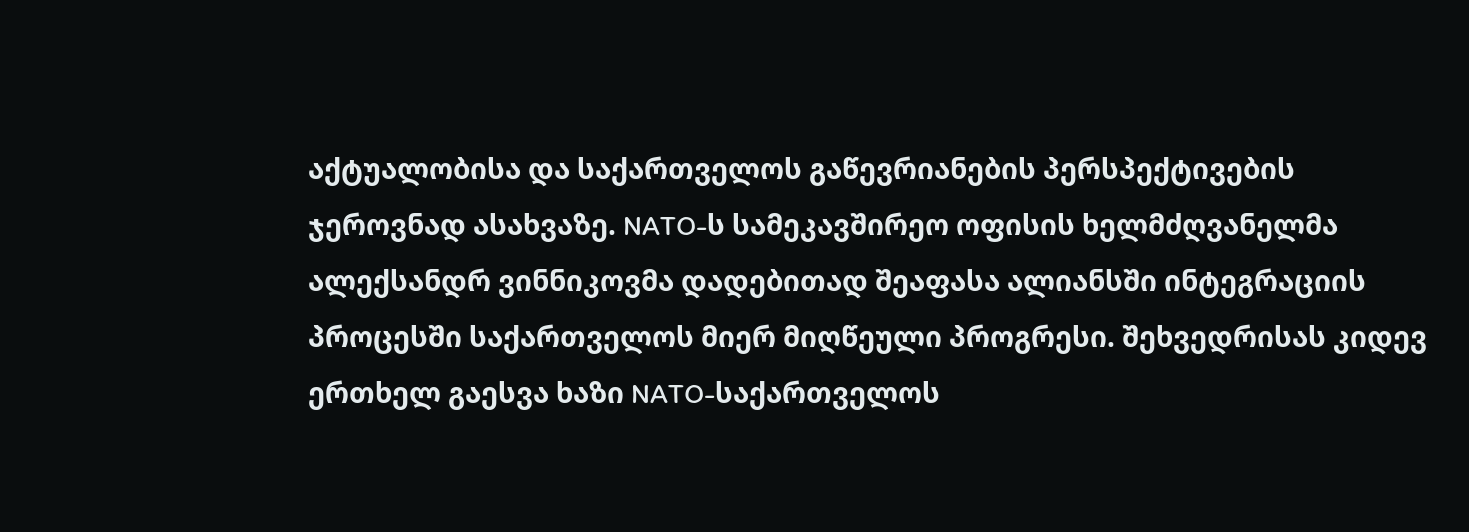აქტუალობისა და საქართველოს გაწევრიანების პერსპექტივების ჯეროვნად ასახვაზე. NATO-ს სამეკავშირეო ოფისის ხელმძღვანელმა ალექსანდრ ვინნიკოვმა დადებითად შეაფასა ალიანსში ინტეგრაციის პროცესში საქართველოს მიერ მიღწეული პროგრესი. შეხვედრისას კიდევ ერთხელ გაესვა ხაზი NATO-საქართველოს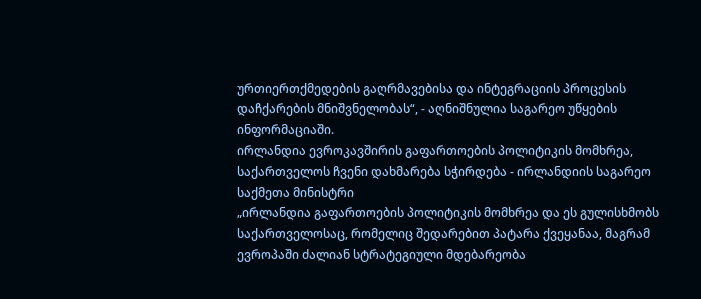ურთიერთქმედების გაღრმავებისა და ინტეგრაციის პროცესის დაჩქარების მნიშვნელობას“, - აღნიშნულია საგარეო უწყების ინფორმაციაში.
ირლანდია ევროკავშირის გაფართოების პოლიტიკის მომხრეა, საქართველოს ჩვენი დახმარება სჭირდება - ირლანდიის საგარეო საქმეთა მინისტრი
„ირლანდია გაფართოების პოლიტიკის მომხრეა და ეს გულისხმობს საქართველოსაც, რომელიც შედარებით პატარა ქვეყანაა, მაგრამ ევროპაში ძალიან სტრატეგიული მდებარეობა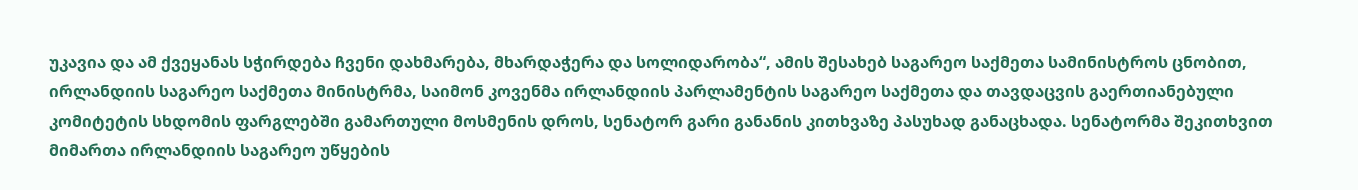უკავია და ამ ქვეყანას სჭირდება ჩვენი დახმარება, მხარდაჭერა და სოლიდარობა“, ამის შესახებ საგარეო საქმეთა სამინისტროს ცნობით, ირლანდიის საგარეო საქმეთა მინისტრმა, საიმონ კოვენმა ირლანდიის პარლამენტის საგარეო საქმეთა და თავდაცვის გაერთიანებული კომიტეტის სხდომის ფარგლებში გამართული მოსმენის დროს, სენატორ გარი განანის კითხვაზე პასუხად განაცხადა. სენატორმა შეკითხვით მიმართა ირლანდიის საგარეო უწყების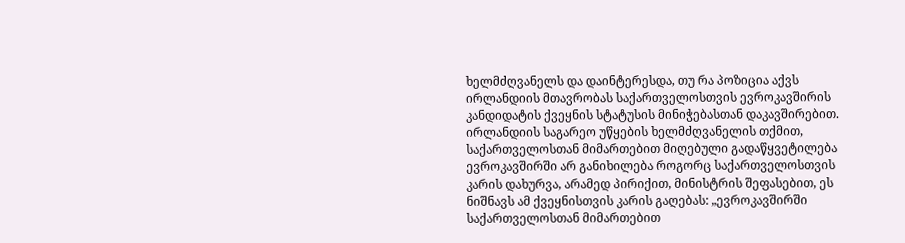ხელმძღვანელს და დაინტერესდა, თუ რა პოზიცია აქვს ირლანდიის მთავრობას საქართველოსთვის ევროკავშირის კანდიდატის ქვეყნის სტატუსის მინიჭებასთან დაკავშირებით. ირლანდიის საგარეო უწყების ხელმძღვანელის თქმით, საქართველოსთან მიმართებით მიღებული გადაწყვეტილება ევროკავშირში არ განიხილება როგორც საქართველოსთვის კარის დახურვა, არამედ პირიქით, მინისტრის შეფასებით, ეს ნიშნავს ამ ქვეყნისთვის კარის გაღებას: „ევროკავშირში საქართველოსთან მიმართებით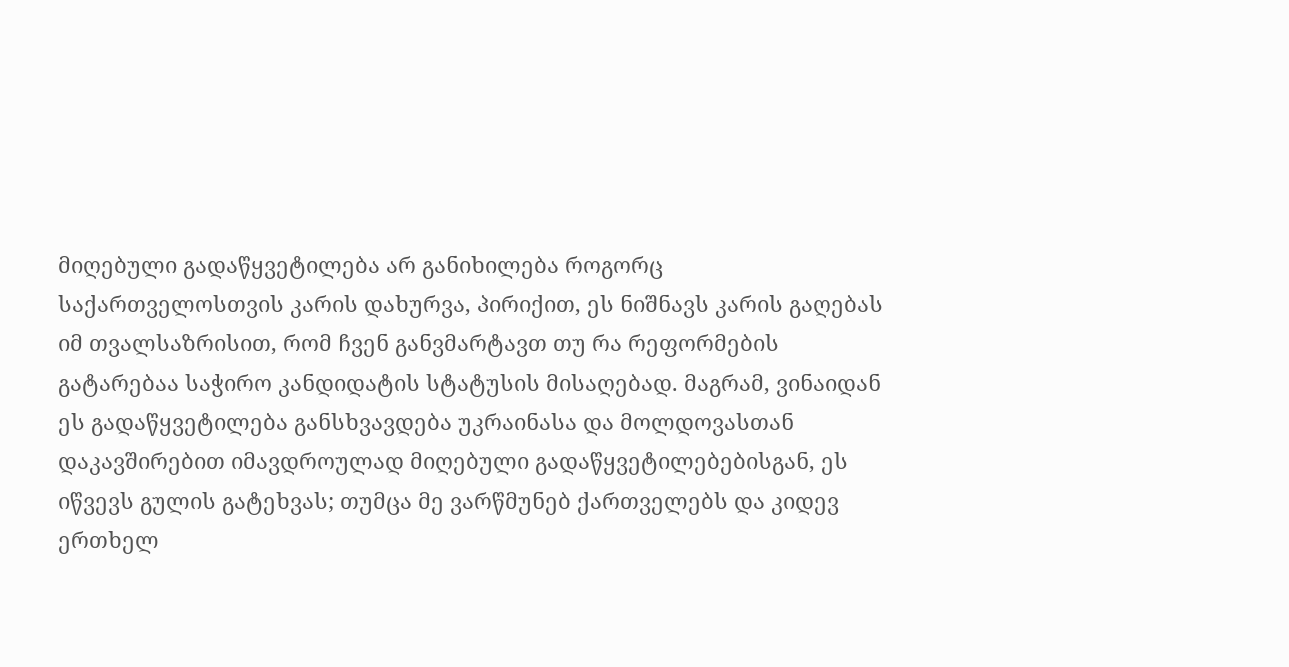მიღებული გადაწყვეტილება არ განიხილება როგორც საქართველოსთვის კარის დახურვა, პირიქით, ეს ნიშნავს კარის გაღებას იმ თვალსაზრისით, რომ ჩვენ განვმარტავთ თუ რა რეფორმების გატარებაა საჭირო კანდიდატის სტატუსის მისაღებად. მაგრამ, ვინაიდან ეს გადაწყვეტილება განსხვავდება უკრაინასა და მოლდოვასთან დაკავშირებით იმავდროულად მიღებული გადაწყვეტილებებისგან, ეს იწვევს გულის გატეხვას; თუმცა მე ვარწმუნებ ქართველებს და კიდევ ერთხელ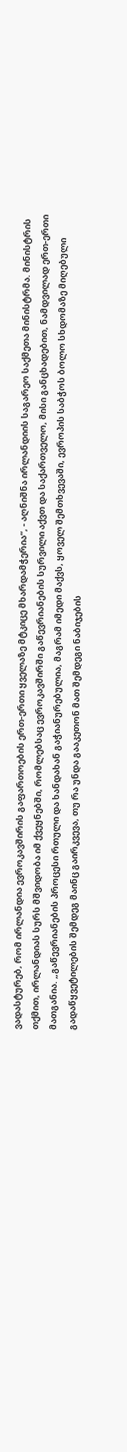ვადასტურებ, რომ ირლანდია ევროკავშირის გაფართოების ერთ-ერთი ყველაზე მტკიცე მხარდამჭერია“, - აღნიშნა ირლანდიის საგარეო საქმეთა მინისტრმა. მინისტრის თქმით, ირლანდიას სურს მშვიდობა იმ ქვეყნებში, რომლებსაც ევროკავშირში გაწევრიანების სურვილი აქვთ და საქართველო, მისი განცხადებით, ნამდვილად ერთ-ერთი მათგანია. „გაწევრიანების პროცესი რთული და ხანდახან გაჭიანურებულია, მაგრამ იმედი მაქვს, ყოველ შემთხვევაში, ევროპის საბჭოს ბოლო სხდომაზე მიღებული გადაწყვეტილების შემდეგ მაინც გაირკვევა, თუ რა უნდა გააკეთონ მათ შემდეგი ნაბიჯების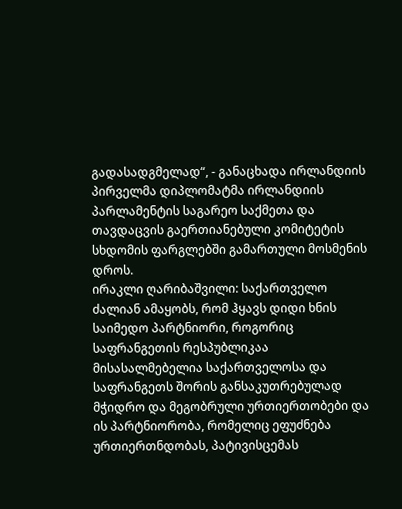გადასადგმელად“, - განაცხადა ირლანდიის პირველმა დიპლომატმა ირლანდიის პარლამენტის საგარეო საქმეთა და თავდაცვის გაერთიანებული კომიტეტის სხდომის ფარგლებში გამართული მოსმენის დროს.
ირაკლი ღარიბაშვილი: საქართველო ძალიან ამაყობს, რომ ჰყავს დიდი ხნის საიმედო პარტნიორი, როგორიც საფრანგეთის რესპუბლიკაა
მისასალმებელია საქართველოსა და საფრანგეთს შორის განსაკუთრებულად მჭიდრო და მეგობრული ურთიერთობები და ის პარტნიორობა, რომელიც ეფუძნება ურთიერთნდობას, პატივისცემას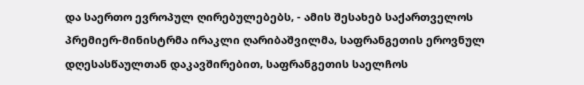და საერთო ევროპულ ღირებულებებს, - ამის შესახებ საქართველოს პრემიერ-მინისტრმა ირაკლი ღარიბაშვილმა, საფრანგეთის ეროვნულ დღესასწაულთან დაკავშირებით, საფრანგეთის საელჩოს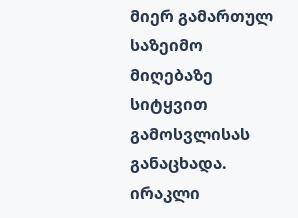მიერ გამართულ საზეიმო მიღებაზე სიტყვით გამოსვლისას განაცხადა. ირაკლი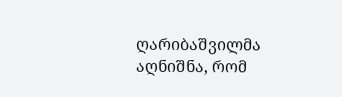ღარიბაშვილმა აღნიშნა, რომ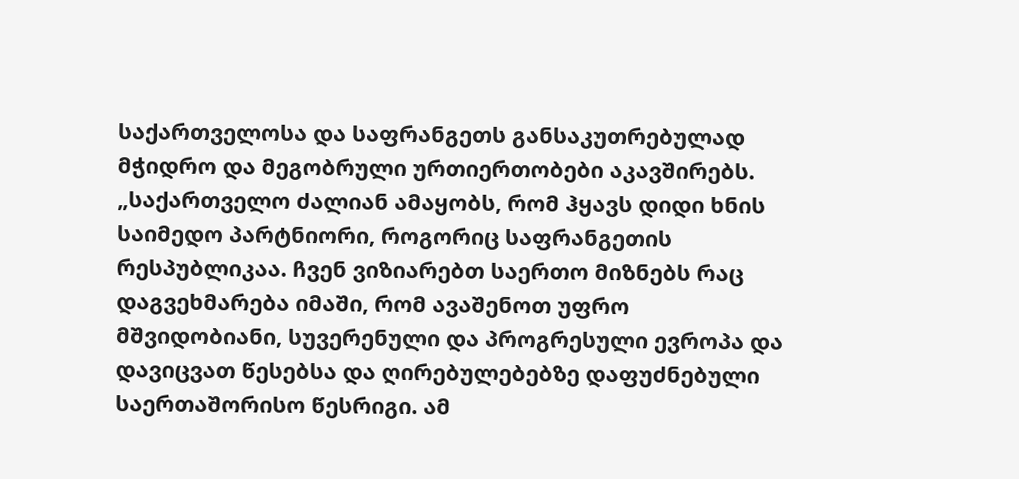საქართველოსა და საფრანგეთს განსაკუთრებულად მჭიდრო და მეგობრული ურთიერთობები აკავშირებს. „საქართველო ძალიან ამაყობს, რომ ჰყავს დიდი ხნის საიმედო პარტნიორი, როგორიც საფრანგეთის რესპუბლიკაა. ჩვენ ვიზიარებთ საერთო მიზნებს რაც დაგვეხმარება იმაში, რომ ავაშენოთ უფრო მშვიდობიანი, სუვერენული და პროგრესული ევროპა და დავიცვათ წესებსა და ღირებულებებზე დაფუძნებული საერთაშორისო წესრიგი. ამ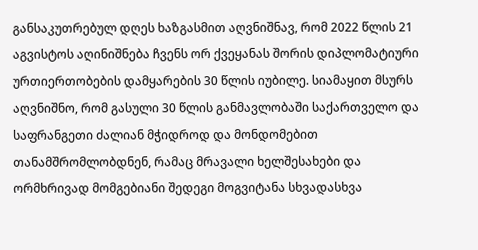განსაკუთრებულ დღეს ხაზგასმით აღვნიშნავ, რომ 2022 წლის 21 აგვისტოს აღინიშნება ჩვენს ორ ქვეყანას შორის დიპლომატიური ურთიერთობების დამყარების 30 წლის იუბილე. სიამაყით მსურს აღვნიშნო, რომ გასული 30 წლის განმავლობაში საქართველო და საფრანგეთი ძალიან მჭიდროდ და მონდომებით თანამშრომლობდნენ, რამაც მრავალი ხელშესახები და ორმხრივად მომგებიანი შედეგი მოგვიტანა სხვადასხვა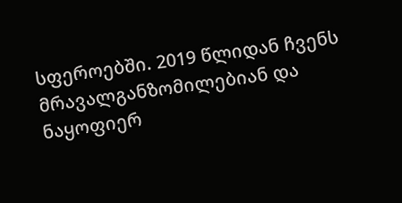სფეროებში. 2019 წლიდან ჩვენს მრავალგანზომილებიან და ნაყოფიერ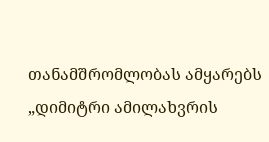თანამშრომლობას ამყარებს „დიმიტრი ამილახვრის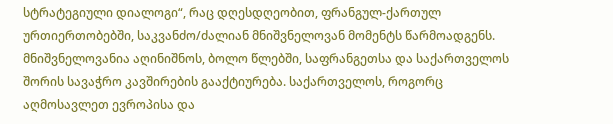სტრატეგიული დიალოგი“, რაც დღესდღეობით, ფრანგულ-ქართულ ურთიერთობებში, საკვანძო/ძალიან მნიშვნელოვან მომენტს წარმოადგენს. მნიშვნელოვანია აღინიშნოს, ბოლო წლებში, საფრანგეთსა და საქართველოს შორის სავაჭრო კავშირების გააქტიურება. საქართველოს, როგორც აღმოსავლეთ ევროპისა და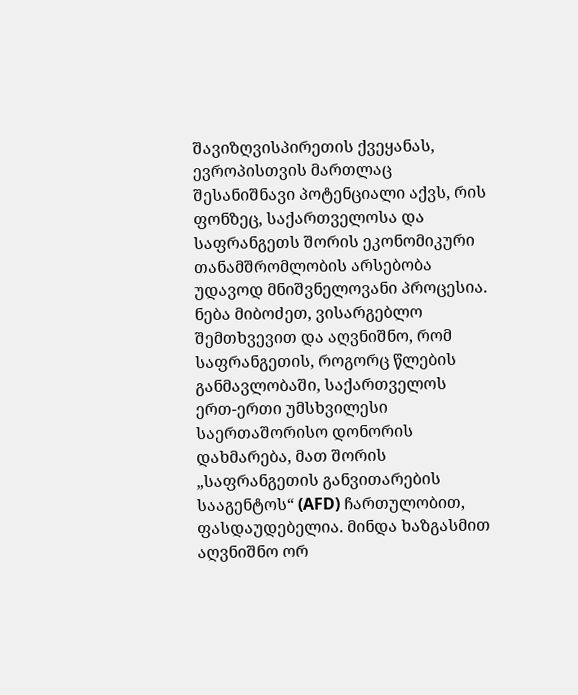შავიზღვისპირეთის ქვეყანას, ევროპისთვის მართლაც შესანიშნავი პოტენციალი აქვს, რის ფონზეც, საქართველოსა და საფრანგეთს შორის ეკონომიკური თანამშრომლობის არსებობა უდავოდ მნიშვნელოვანი პროცესია. ნება მიბოძეთ, ვისარგებლო შემთხვევით და აღვნიშნო, რომ საფრანგეთის, როგორც წლების განმავლობაში, საქართველოს ერთ-ერთი უმსხვილესი საერთაშორისო დონორის დახმარება, მათ შორის „საფრანგეთის განვითარების სააგენტოს“ (AFD) ჩართულობით, ფასდაუდებელია. მინდა ხაზგასმით აღვნიშნო ორ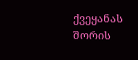ქვეყანას შორის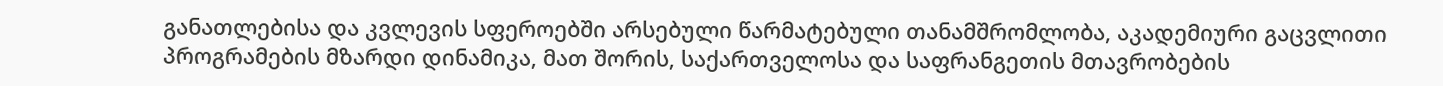განათლებისა და კვლევის სფეროებში არსებული წარმატებული თანამშრომლობა, აკადემიური გაცვლითი პროგრამების მზარდი დინამიკა, მათ შორის, საქართველოსა და საფრანგეთის მთავრობების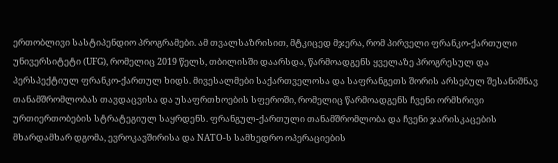ერთობლივი სასტიპენდიო პროგრამები. ამ თვალსაზრისით, მტკიცედ მჯერა, რომ პირველი ფრანკო-ქართული უნივერსიტეტი (UFG), რომელიც 2019 წელს, თბილისში დაარსდა, წარმოადგენს ყველაზე პროგრესულ და პერსპექტიულ ფრანკო-ქართულ ხიდს. მივესალმები საქართველოსა და საფრანგეთს შორის არსებულ შესანიშნავ თანამშრომლობას თავდაცვისა და უსაფრთხოების სფეროში, რომელიც წარმოადგენს ჩვენი ორმხრივი ურთიერთობების სტრატეგიულ საყრდენს. ფრანგულ-ქართული თანამშრომლობა და ჩვენი ჯარისკაცების მხარდამხარ დგომა, ევროკავშირისა და NATO-ს სამხედრო ოპერაციების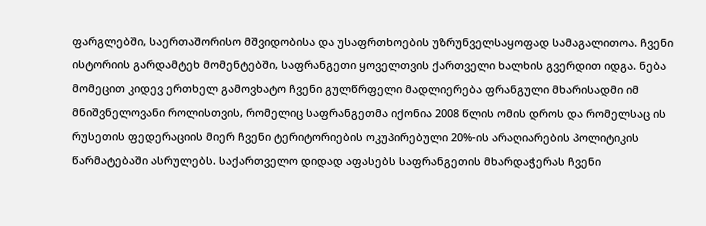ფარგლებში, საერთაშორისო მშვიდობისა და უსაფრთხოების უზრუნველსაყოფად სამაგალითოა. ჩვენი ისტორიის გარდამტეხ მომენტებში, საფრანგეთი ყოველთვის ქართველი ხალხის გვერდით იდგა. ნება მომეცით კიდევ ერთხელ გამოვხატო ჩვენი გულწრფელი მადლიერება ფრანგული მხარისადმი იმ მნიშვნელოვანი როლისთვის, რომელიც საფრანგეთმა იქონია 2008 წლის ომის დროს და რომელსაც ის რუსეთის ფედერაციის მიერ ჩვენი ტერიტორიების ოკუპირებული 20%-ის არაღიარების პოლიტიკის წარმატებაში ასრულებს. საქართველო დიდად აფასებს საფრანგეთის მხარდაჭერას ჩვენი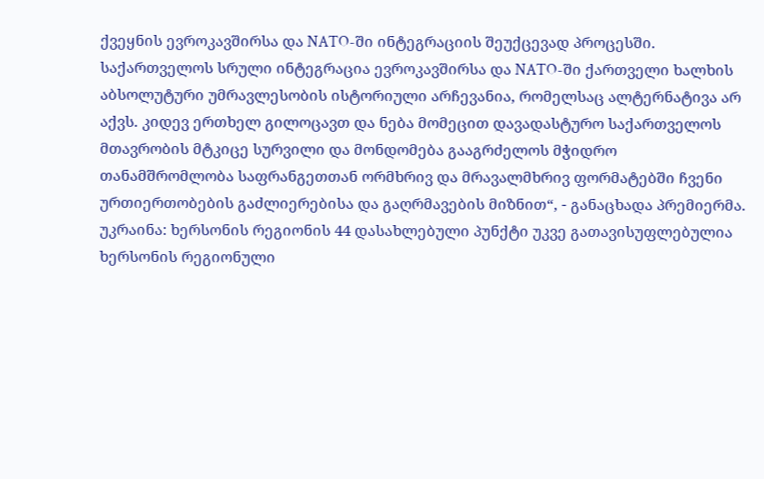ქვეყნის ევროკავშირსა და NATO-ში ინტეგრაციის შეუქცევად პროცესში. საქართველოს სრული ინტეგრაცია ევროკავშირსა და NATO-ში ქართველი ხალხის აბსოლუტური უმრავლესობის ისტორიული არჩევანია, რომელსაც ალტერნატივა არ აქვს. კიდევ ერთხელ გილოცავთ და ნება მომეცით დავადასტურო საქართველოს მთავრობის მტკიცე სურვილი და მონდომება გააგრძელოს მჭიდრო თანამშრომლობა საფრანგეთთან ორმხრივ და მრავალმხრივ ფორმატებში ჩვენი ურთიერთობების გაძლიერებისა და გაღრმავების მიზნით“, - განაცხადა პრემიერმა.
უკრაინა: ხერსონის რეგიონის 44 დასახლებული პუნქტი უკვე გათავისუფლებულია
ხერსონის რეგიონული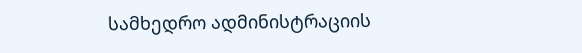სამხედრო ადმინისტრაციის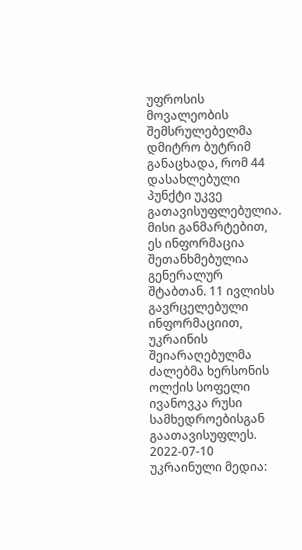უფროსის მოვალეობის შემსრულებელმა დმიტრო ბუტრიმ განაცხადა, რომ 44 დასახლებული პუნქტი უკვე გათავისუფლებულია. მისი განმარტებით, ეს ინფორმაცია შეთანხმებულია გენერალურ შტაბთან. 11 ივლისს გავრცელებული ინფორმაციით, უკრაინის შეიარაღებულმა ძალებმა ხერსონის ოლქის სოფელი ივანოვკა რუსი სამხედროებისგან გაათავისუფლეს. 2022-07-10 უკრაინული მედია: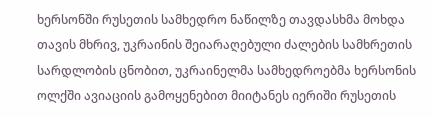ხერსონში რუსეთის სამხედრო ნაწილზე თავდასხმა მოხდა თავის მხრივ, უკრაინის შეიარაღებული ძალების სამხრეთის სარდლობის ცნობით, უკრაინელმა სამხედროებმა ხერსონის ოლქში ავიაციის გამოყენებით მიიტანეს იერიში რუსეთის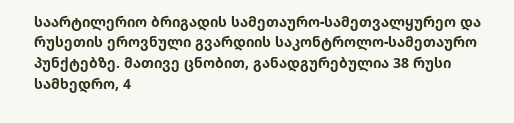საარტილერიო ბრიგადის სამეთაურო-სამეთვალყურეო და რუსეთის ეროვნული გვარდიის საკონტროლო-სამეთაურო პუნქტებზე. მათივე ცნობით, განადგურებულია 38 რუსი სამხედრო, 4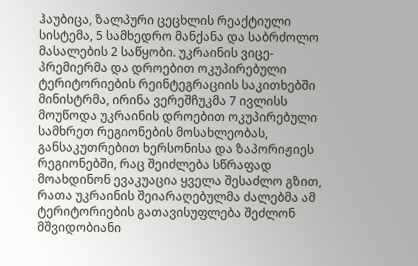ჰაუბიცა, ზალპური ცეცხლის რეაქტიული სისტემა, 5 სამხედრო მანქანა და საბრძოლო მასალების 2 საწყობი. უკრაინის ვიცე-პრემიერმა და დროებით ოკუპირებული ტერიტორიების რეინტეგრაციის საკითხებში მინისტრმა, ირინა ვერეშჩუკმა 7 ივლისს მოუწოდა უკრაინის დროებით ოკუპირებული სამხრეთ რეგიონების მოსახლეობას, განსაკუთრებით ხერსონისა და ზაპორიჟიეს რეგიონებში, რაც შეიძლება სწრაფად მოახდინონ ევაკუაცია ყველა შესაძლო გზით, რათა უკრაინის შეიარაღებულმა ძალებმა ამ ტერიტორიების გათავისუფლება შეძლონ მშვიდობიანი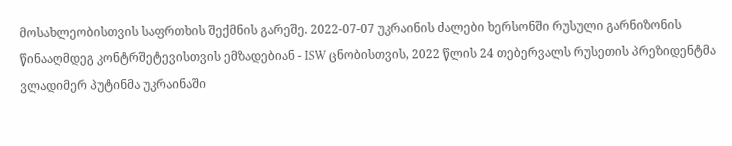მოსახლეობისთვის საფრთხის შექმნის გარეშე. 2022-07-07 უკრაინის ძალები ხერსონში რუსული გარნიზონის წინააღმდეგ კონტრშეტევისთვის ემზადებიან - ISW ცნობისთვის, 2022 წლის 24 თებერვალს რუსეთის პრეზიდენტმა ვლადიმერ პუტინმა უკრაინაში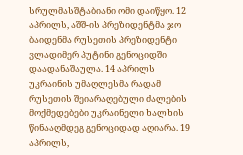სრულმასშტაბიანი ომი დაიწყო. 12 აპრილს, აშშ-ის პრეზიდენტმა ჯო ბაიდენმა რუსეთის პრეზიდენტი ვლადიმერ პუტინი გენოციდში დაადანაშაულა. 14 აპრილს უკრაინის უმაღლესმა რადამ რუსეთის შეიარაღებული ძალების მოქმედებები უკრაინელი ხალხის წინააღმდეგ გენოციდად აღიარა. 19 აპრილს,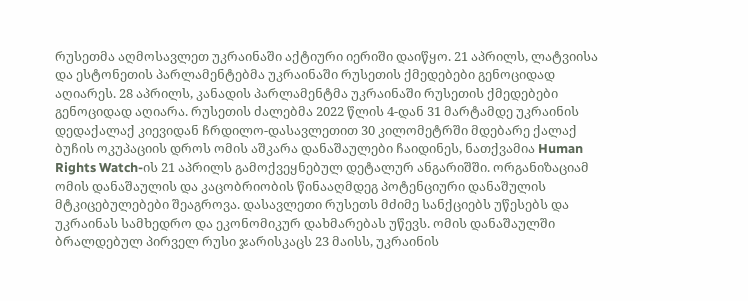რუსეთმა აღმოსავლეთ უკრაინაში აქტიური იერიში დაიწყო. 21 აპრილს, ლატვიისა და ესტონეთის პარლამენტებმა უკრაინაში რუსეთის ქმედებები გენოციდად აღიარეს. 28 აპრილს, კანადის პარლამენტმა უკრაინაში რუსეთის ქმედებები გენოციდად აღიარა. რუსეთის ძალებმა 2022 წლის 4-დან 31 მარტამდე უკრაინის დედაქალაქ კიევიდან ჩრდილო-დასავლეთით 30 კილომეტრში მდებარე ქალაქ ბუჩის ოკუპაციის დროს ომის აშკარა დანაშაულები ჩაიდინეს, ნათქვამია Human Rights Watch-ის 21 აპრილს გამოქვეყნებულ დეტალურ ანგარიშში. ორგანიზაციამ ომის დანაშაულის და კაცობრიობის წინააღმდეგ პოტენციური დანაშულის მტკიცებულებები შეაგროვა. დასავლეთი რუსეთს მძიმე სანქციებს უწესებს და უკრაინას სამხედრო და ეკონომიკურ დახმარებას უწევს. ომის დანაშაულში ბრალდებულ პირველ რუსი ჯარისკაცს 23 მაისს, უკრაინის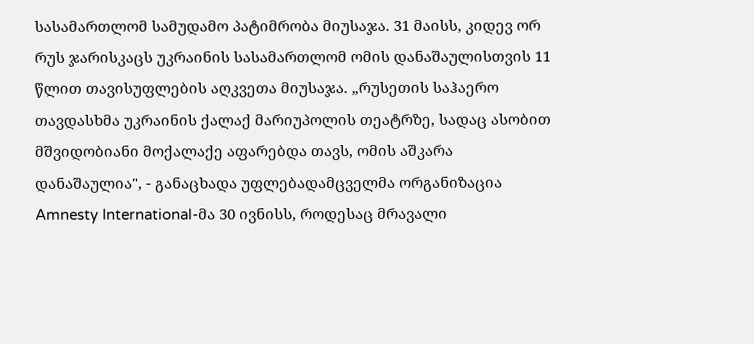სასამართლომ სამუდამო პატიმრობა მიუსაჯა. 31 მაისს, კიდევ ორ რუს ჯარისკაცს უკრაინის სასამართლომ ომის დანაშაულისთვის 11 წლით თავისუფლების აღკვეთა მიუსაჯა. „რუსეთის საჰაერო თავდასხმა უკრაინის ქალაქ მარიუპოლის თეატრზე, სადაც ასობით მშვიდობიანი მოქალაქე აფარებდა თავს, ომის აშკარა დანაშაულია", - განაცხადა უფლებადამცველმა ორგანიზაცია Amnesty International-მა 30 ივნისს, როდესაც მრავალი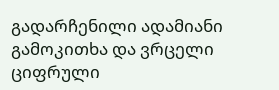გადარჩენილი ადამიანი გამოკითხა და ვრცელი ციფრული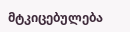მტკიცებულება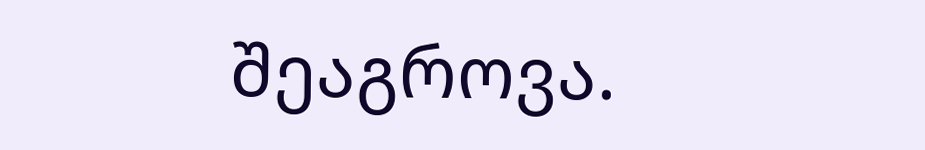შეაგროვა.